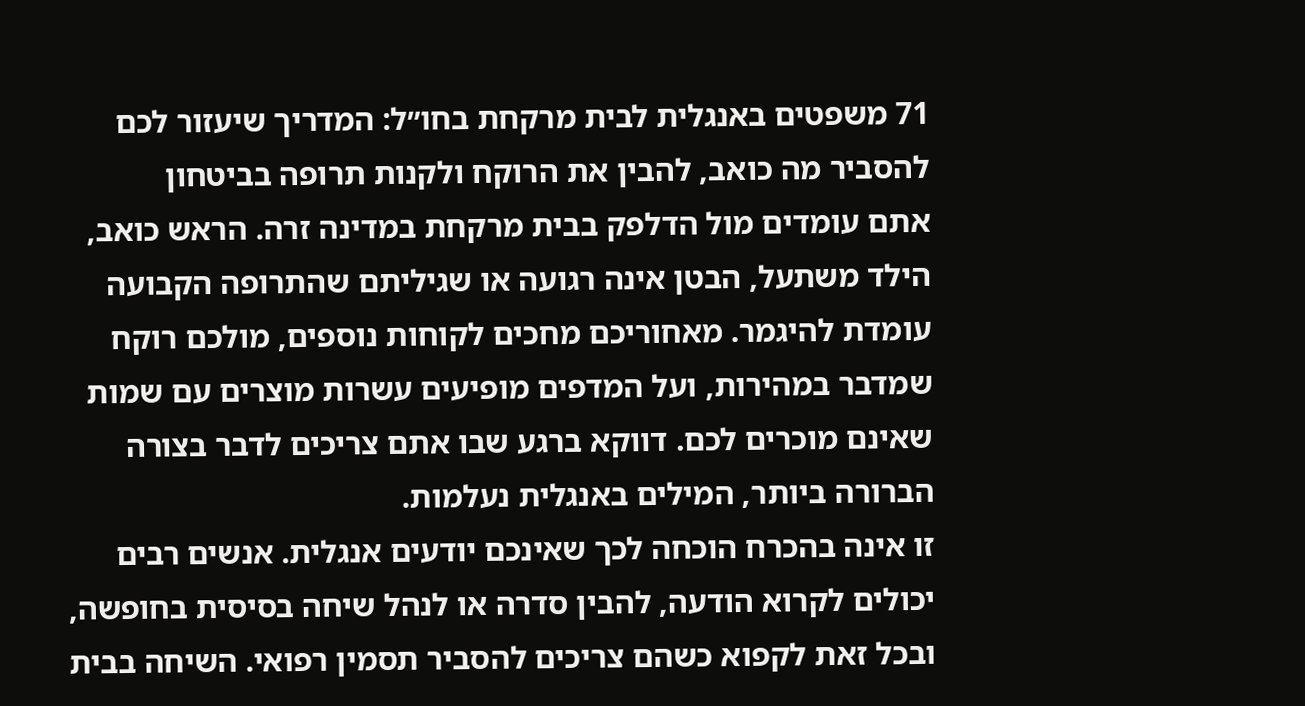71 משפטים באנגלית לבית מרקחת בחו״ל: המדריך שיעזור לכם להסביר מה כואב, להבין את הרוקח ולקנות תרופה בביטחון
אתם עומדים מול הדלפק בבית מרקחת במדינה זרה. הראש כואב, הילד משתעל, הבטן אינה רגועה או שגיליתם שהתרופה הקבועה עומדת להיגמר. מאחוריכם מחכים לקוחות נוספים, מולכם רוקח שמדבר במהירות, ועל המדפים מופיעים עשרות מוצרים עם שמות שאינם מוכרים לכם. דווקא ברגע שבו אתם צריכים לדבר בצורה הברורה ביותר, המילים באנגלית נעלמות.
זו אינה בהכרח הוכחה לכך שאינכם יודעים אנגלית. אנשים רבים יכולים לקרוא הודעה, להבין סדרה או לנהל שיחה בסיסית בחופשה, ובכל זאת לקפוא כשהם צריכים להסביר תסמין רפואי. השיחה בבית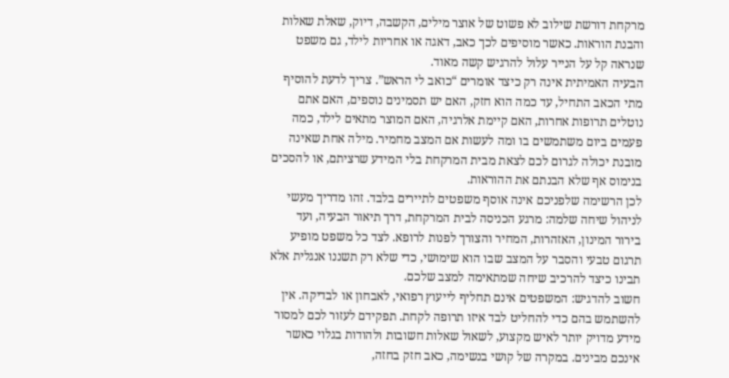מרקחת דורשת שילוב לא פשוט של אוצר מילים, הקשבה, דיוק, שאלת שאלות והבנת הוראות. כאשר מוסיפים לכך כאב, דאגה או אחריות לילד, גם משפט שנראה קל על הנייר עלול להרגיש קשה מאוד.
הבעיה האמיתית אינה רק כיצד אומרים “כואב לי הראש”. צריך לדעת להוסיף מתי הכאב התחיל, עד כמה הוא חזק, האם יש תסמינים נוספים, האם אתם נוטלים תרופות אחרות, האם קיימת אלרגיה, האם המוצר מתאים לילד, כמה פעמים ביום משתמשים בו ומה לעשות אם המצב מחמיר. מילה אחת שאינה מובנת יכולה לגרום לכם לצאת מבית המרקחת בלי המידע שרציתם, או להסכים בנימוס אף שלא הבנתם את ההוראות.
לכן הרשימה שלפניכם אינה אוסף משפטים לתיירים בלבד. זהו מדריך מעשי לניהול שיחה שלמה: מרגע הכניסה לבית המרקחת, דרך תיאור הבעיה, ועד בירור המינון, האזהרות, המחיר והצורך לפנות לרופא. לצד כל משפט מופיע תרגום טבעי והסבר על המצב שבו הוא שימושי, כדי שלא רק תשננו אנגלית אלא תבינו כיצד להרכיב שיחה שמתאימה למצב שלכם.
חשוב להדגיש: המשפטים אינם תחליף לייעוץ רפואי, לאבחון או לבדיקה. אין להשתמש בהם כדי להחליט לבד איזו תרופה לקחת. תפקידם לעזור לכם למסור מידע מדויק יותר לאיש מקצוע, לשאול שאלות חשובות ולהודות בגלוי כאשר אינכם מבינים. במקרה של קושי בנשימה, כאב חזק בחזה,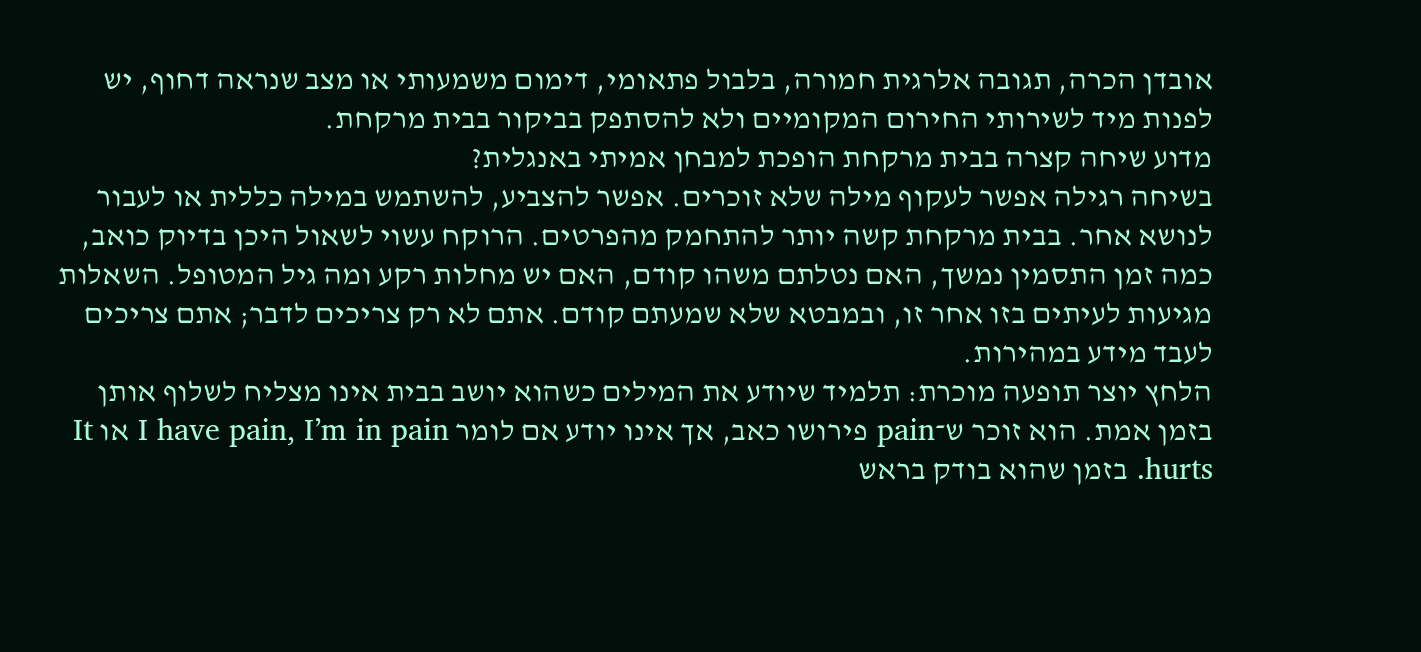אובדן הכרה, תגובה אלרגית חמורה, בלבול פתאומי, דימום משמעותי או מצב שנראה דחוף, יש לפנות מיד לשירותי החירום המקומיים ולא להסתפק בביקור בבית מרקחת.
מדוע שיחה קצרה בבית מרקחת הופכת למבחן אמיתי באנגלית?
בשיחה רגילה אפשר לעקוף מילה שלא זוכרים. אפשר להצביע, להשתמש במילה כללית או לעבור לנושא אחר. בבית מרקחת קשה יותר להתחמק מהפרטים. הרוקח עשוי לשאול היכן בדיוק כואב, כמה זמן התסמין נמשך, האם נטלתם משהו קודם, האם יש מחלות רקע ומה גיל המטופל. השאלות מגיעות לעיתים בזו אחר זו, ובמבטא שלא שמעתם קודם. אתם לא רק צריכים לדבר; אתם צריכים לעבד מידע במהירות.
הלחץ יוצר תופעה מוכרת: תלמיד שיודע את המילים כשהוא יושב בבית אינו מצליח לשלוף אותן בזמן אמת. הוא זוכר ש־pain פירושו כאב, אך אינו יודע אם לומר I have pain, I’m in pain או It hurts. בזמן שהוא בודק בראש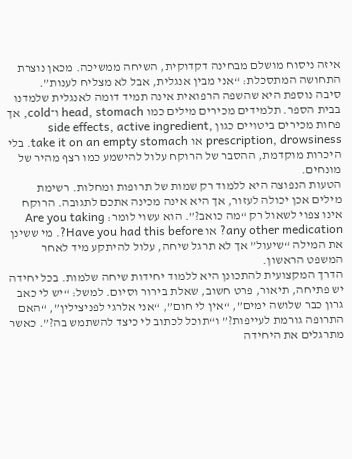איזה ניסוח מושלם מבחינה דקדוקית, השיחה ממשיכה. מכאן נוצרת התחושה המתסכלת: “אני מבין אנגלית, אבל לא מצליח לענות”.
סיבה נוספת היא שהשפה הרפואית אינה תמיד דומה לאנגלית שלמדנו בבית הספר. תלמידים מכירים מילים כמו head, stomach ו־cold, אך פחות מכירים ביטויים כגון side effects, active ingredient, prescription, drowsiness או take it on an empty stomach. בלי היכרות מוקדמת, ההסבר של הרוקח עלול להישמע כמו רצף מהיר של מונחים.
הטעות הנפוצה היא ללמוד רק שמות של תרופות ומחלות. רשימת מילים אכן יכולה לעזור, אך היא אינה מכינה אתכם לתגובה. הרוקח אינו צפוי לשאול רק “מה כואב?”. הוא עשוי לומר: Are you taking any other medication? או Have you had this before?. מי ששינן את המילה “שיעול” אך לא תרגל שיחה, עלול להיתקע מיד לאחר המשפט הראשון.
הדרך המקצועית להתכונן היא ללמוד יחידות שיחה שלמות. בכל יחידה יש פתיחה, תיאור, פרט חשוב, שאלת בירור וסיום. למשל: “יש לי כאב גרון כבר שלושה ימים”, “אין לי חום”, “אני אלרגי לפניצילין”, “האם התרופה גורמת לעייפות?” ו“תוכל לכתוב לי כיצד להשתמש בה?”. כאשר מתרגלים את היחידה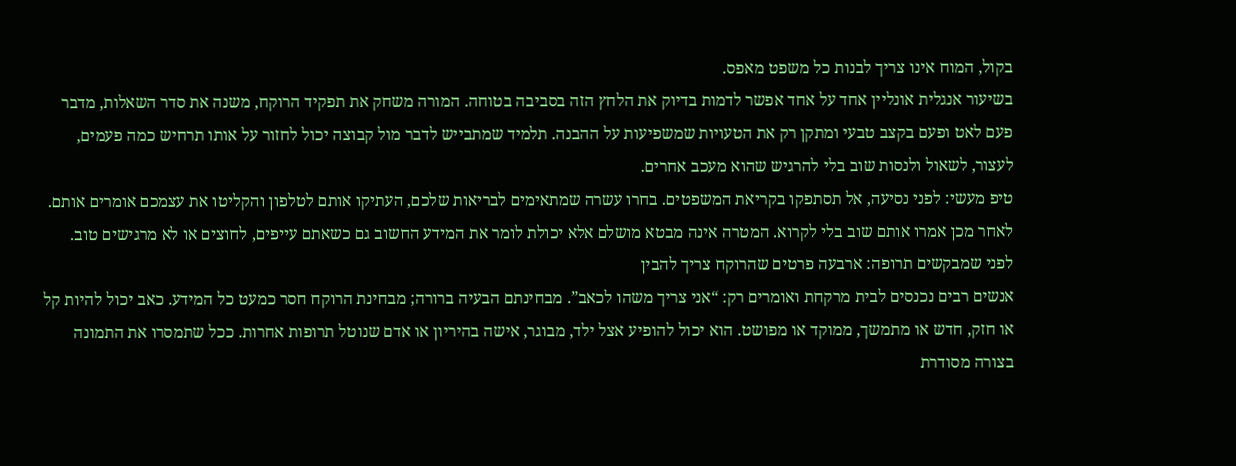בקול, המוח אינו צריך לבנות כל משפט מאפס.
בשיעור אנגלית אונליין אחד על אחד אפשר לדמות בדיוק את הלחץ הזה בסביבה בטוחה. המורה משחק את תפקיד הרוקח, משנה את סדר השאלות, מדבר פעם לאט ופעם בקצב טבעי ומתקן רק את הטעויות שמשפיעות על ההבנה. תלמיד שמתבייש לדבר מול קבוצה יכול לחזור על אותו תרחיש כמה פעמים, לעצור, לשאול ולנסות שוב בלי להרגיש שהוא מעכב אחרים.
טיפ מעשי: לפני נסיעה, אל תסתפקו בקריאת המשפטים. בחרו עשרה שמתאימים לבריאות שלכם, העתיקו אותם לטלפון והקליטו את עצמכם אומרים אותם. לאחר מכן אמרו אותם שוב בלי לקרוא. המטרה אינה מבטא מושלם אלא יכולת לומר את המידע החשוב גם כשאתם עייפים, לחוצים או לא מרגישים טוב.
לפני שמבקשים תרופה: ארבעה פרטים שהרוקח צריך להבין
אנשים רבים נכנסים לבית מרקחת ואומרים רק: “אני צריך משהו לכאב”. מבחינתם הבעיה ברורה; מבחינת הרוקח חסר כמעט כל המידע. כאב יכול להיות קל או חזק, חדש או מתמשך, ממוקד או מפושט. הוא יכול להופיע אצל ילד, מבוגר, אישה בהיריון או אדם שנוטל תרופות אחרות. ככל שתמסרו את התמונה בצורה מסודרת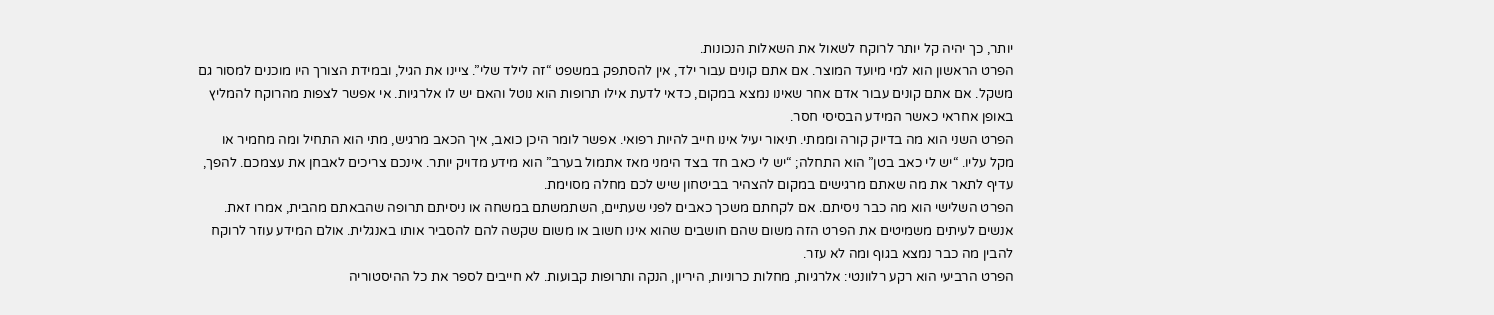יותר, כך יהיה קל יותר לרוקח לשאול את השאלות הנכונות.
הפרט הראשון הוא למי מיועד המוצר. אם אתם קונים עבור ילד, אין להסתפק במשפט “זה לילד שלי”. ציינו את הגיל, ובמידת הצורך היו מוכנים למסור גם משקל. אם אתם קונים עבור אדם אחר שאינו נמצא במקום, כדאי לדעת אילו תרופות הוא נוטל והאם יש לו אלרגיות. אי אפשר לצפות מהרוקח להמליץ באופן אחראי כאשר המידע הבסיסי חסר.
הפרט השני הוא מה בדיוק קורה וממתי. תיאור יעיל אינו חייב להיות רפואי. אפשר לומר היכן כואב, איך הכאב מרגיש, מתי הוא התחיל ומה מחמיר או מקל עליו. “יש לי כאב בטן” הוא התחלה; “יש לי כאב חד בצד הימני מאז אתמול בערב” הוא מידע מדויק יותר. אינכם צריכים לאבחן את עצמכם. להפך, עדיף לתאר את מה שאתם מרגישים במקום להצהיר בביטחון שיש לכם מחלה מסוימת.
הפרט השלישי הוא מה כבר ניסיתם. אם לקחתם משכך כאבים לפני שעתיים, השתמשתם במשחה או ניסיתם תרופה שהבאתם מהבית, אמרו זאת. אנשים לעיתים משמיטים את הפרט הזה משום שהם חושבים שהוא אינו חשוב או משום שקשה להם להסביר אותו באנגלית. אולם המידע עוזר לרוקח להבין מה כבר נמצא בגוף ומה לא עזר.
הפרט הרביעי הוא רקע רלוונטי: אלרגיות, מחלות כרוניות, היריון, הנקה ותרופות קבועות. לא חייבים לספר את כל ההיסטוריה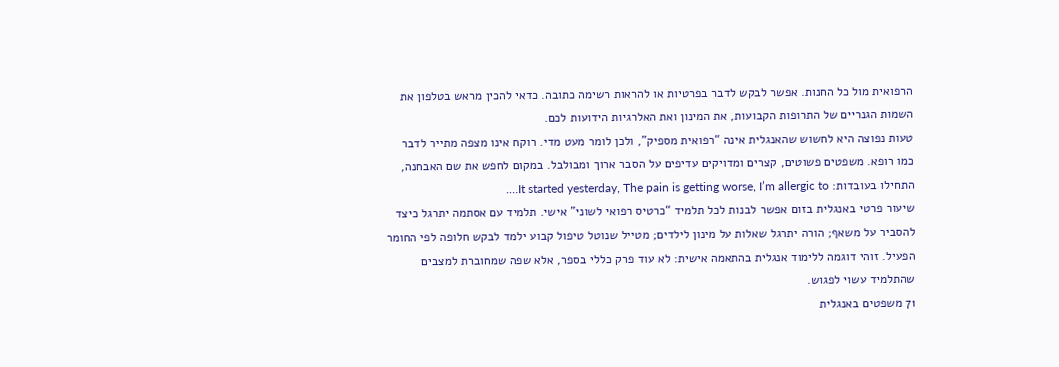הרפואית מול כל החנות. אפשר לבקש לדבר בפרטיות או להראות רשימה כתובה. כדאי להכין מראש בטלפון את השמות הגנריים של התרופות הקבועות, את המינון ואת האלרגיות הידועות לכם.
טעות נפוצה היא לחשוש שהאנגלית אינה “רפואית מספיק”, ולכן לומר מעט מדי. רוקח אינו מצפה מתייר לדבר כמו רופא. משפטים פשוטים, קצרים ומדויקים עדיפים על הסבר ארוך ומבולבל. במקום לחפש את שם האבחנה, התחילו בעובדות: It started yesterday, The pain is getting worse, I’m allergic to….
שיעור פרטי באנגלית בזום אפשר לבנות לכל תלמיד “כרטיס רפואי לשוני” אישי. תלמיד עם אסתמה יתרגל כיצד להסביר על משאף; הורה יתרגל שאלות על מינון לילדים; מטייל שנוטל טיפול קבוע ילמד לבקש חלופה לפי החומר הפעיל. זוהי דוגמה ללימוד אנגלית בהתאמה אישית: לא עוד פרק כללי בספר, אלא שפה שמחוברת למצבים שהתלמיד עשוי לפגוש.
71 משפטים באנגלית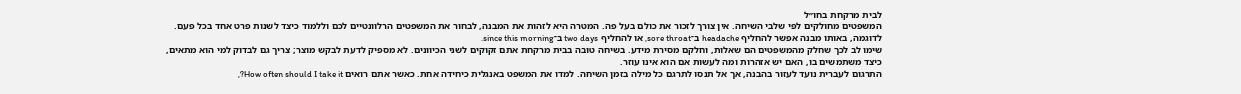לבית מרקחת בחו״ל
המשפטים מחולקים לפי שלבי השיחה. אין צורך לזכור את כולם בעל פה. המטרה היא לזהות את המבנה, לבחור את המשפטים הרלוונטיים לכם וללמוד כיצד לשנות פרט אחד בכל פעם. לדוגמה, באותו מבנה אפשר להחליף headache ב־sore throat, או להחליף two days ב־since this morning.
שימו לב לכך שחלק מהמשפטים הם שאלות, וחלקם מסירת מידע. בשיחה טובה בבית מרקחת אתם זקוקים לשני הכיוונים. לא מספיק לדעת לבקש מוצר; צריך גם לבדוק למי הוא מתאים, כיצד משתמשים בו, האם יש אזהרות ומה לעשות אם הוא אינו עוזר.
התרגום לעברית נועד לעזור בהבנה, אך אל תנסו לתרגם כל מילה בזמן השיחה. למדו את המשפט באנגלית כיחידה אחת. כאשר אתם רואים How often should I take it?,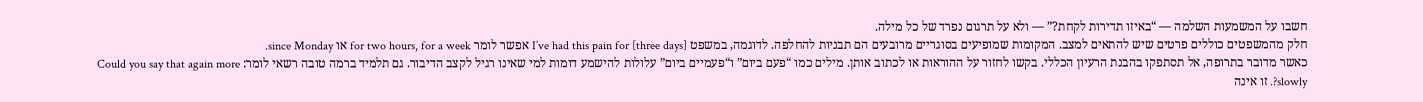חשבו על המשמעות השלמה — “באיזו תדירות לקחת?” — ולא על תרגום נפרד של כל מילה.
חלק מהמשפטים כוללים פרטים שיש להתאים למצב. המקומות שמופיעים בסוגריים מרובעים הם תבניות להחלפה. לדוגמה, במשפט I’ve had this pain for [three days] אפשר לומר for two hours, for a week או since Monday.
כאשר מדובר בתרופה, אל תסתפקו בהבנת הרעיון הכללי. בקשו לחזור על ההוראות או לכתוב אותן. מילים כמו “פעם ביום” ו“פעמיים ביום” עלולות להישמע דומות למי שאינו רגיל לקצב הדיבור. גם תלמיד ברמה טובה רשאי לומר: Could you say that again more slowly?. זו אינה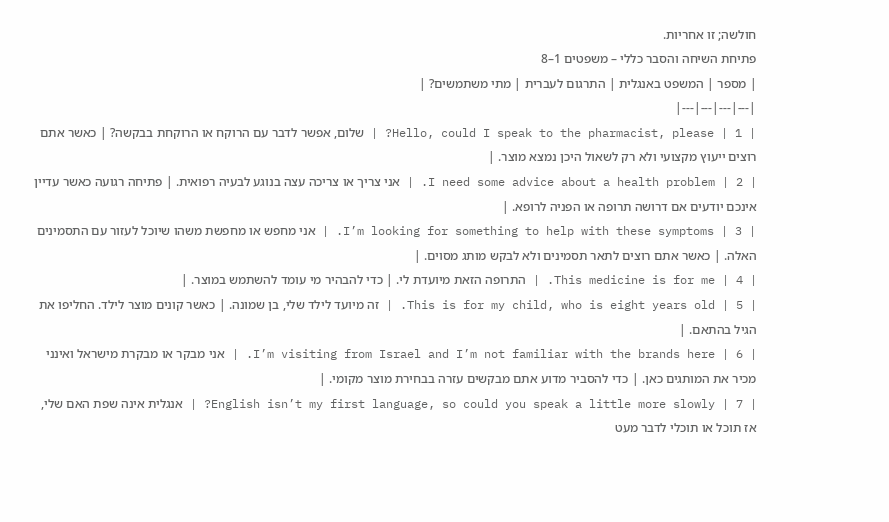חולשה; זו אחריות.
פתיחת השיחה והסבר כללי – משפטים 1–8
| מספר | המשפט באנגלית | התרגום לעברית | מתי משתמשים? |
|---|---|---|---|
| 1 | Hello, could I speak to the pharmacist, please? | שלום, אפשר לדבר עם הרוקח או הרוקחת בבקשה? | כאשר אתם רוצים ייעוץ מקצועי ולא רק לשאול היכן נמצא מוצר. |
| 2 | I need some advice about a health problem. | אני צריך או צריכה עצה בנוגע לבעיה רפואית. | פתיחה רגועה כאשר עדיין אינכם יודעים אם דרושה תרופה או הפניה לרופא. |
| 3 | I’m looking for something to help with these symptoms. | אני מחפש או מחפשת משהו שיוכל לעזור עם התסמינים האלה. | כאשר אתם רוצים לתאר תסמינים ולא לבקש מותג מסוים. |
| 4 | This medicine is for me. | התרופה הזאת מיועדת לי. | כדי להבהיר מי עומד להשתמש במוצר. |
| 5 | This is for my child, who is eight years old. | זה מיועד לילד שלי, בן שמונה. | כאשר קונים מוצר לילד. החליפו את הגיל בהתאם. |
| 6 | I’m visiting from Israel and I’m not familiar with the brands here. | אני מבקר או מבקרת מישראל ואינני מכיר את המותגים כאן. | כדי להסביר מדוע אתם מבקשים עזרה בבחירת מוצר מקומי. |
| 7 | English isn’t my first language, so could you speak a little more slowly? | אנגלית אינה שפת האם שלי, אז תוכל או תוכלי לדבר מעט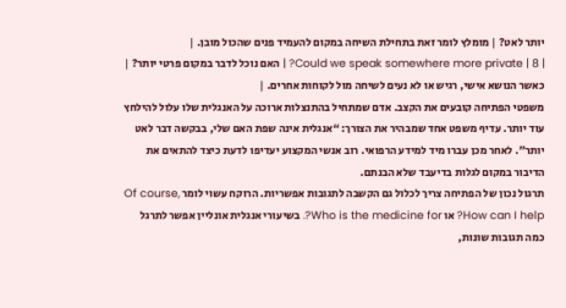יותר לאט? | מומלץ לומר זאת בתחילת השיחה במקום להעמיד פנים שהכול מובן. |
| 8 | Could we speak somewhere more private? | האם נוכל לדבר במקום פרטי יותר? | כאשר הנושא אישי, רגיש או לא נעים לשיחה מול לקוחות אחרים. |
משפטי הפתיחה קובעים את הקצב. אדם שמתחיל בהתנצלות ארוכה על האנגלית שלו עלול להילחץ עוד יותר. עדיף משפט אחד שמבהיר את הצורך: “אנגלית אינה שפת האם שלי, בבקשה דבר לאט יותר”. לאחר מכן עברו מיד למידע הרפואי. רוב אנשי המקצוע יעדיפו לדעת כיצד להתאים את הדיבור במקום לגלות בדיעבד שלא הבנתם.
תרגול נכון של הפתיחה צריך לכלול גם הקשבה לתגובות אפשריות. הרוקח עשוי לומר Of course, How can I help? או Who is the medicine for?. בשיעורי אנגלית אונליין אפשר לתרגל כמה תגובות שונות,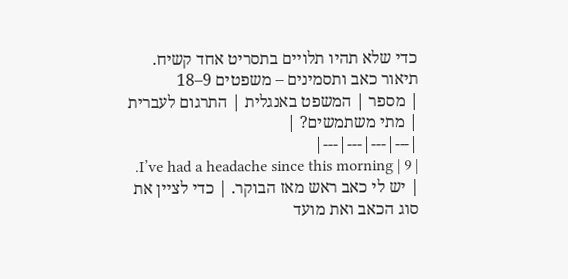כדי שלא תהיו תלויים בתסריט אחד קשיח.
תיאור כאב ותסמינים – משפטים 9–18
| מספר | המשפט באנגלית | התרגום לעברית | מתי משתמשים? |
|---|---|---|---|
| 9 | I’ve had a headache since this morning. | יש לי כאב ראש מאז הבוקר. | כדי לציין את סוג הכאב ואת מועד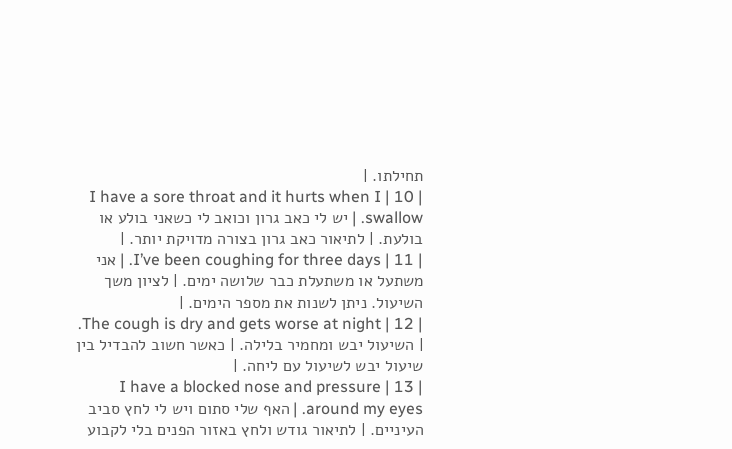תחילתו. |
| 10 | I have a sore throat and it hurts when I swallow. | יש לי כאב גרון וכואב לי כשאני בולע או בולעת. | לתיאור כאב גרון בצורה מדויקת יותר. |
| 11 | I’ve been coughing for three days. | אני משתעל או משתעלת כבר שלושה ימים. | לציון משך השיעול. ניתן לשנות את מספר הימים. |
| 12 | The cough is dry and gets worse at night. | השיעול יבש ומחמיר בלילה. | כאשר חשוב להבדיל בין שיעול יבש לשיעול עם ליחה. |
| 13 | I have a blocked nose and pressure around my eyes. | האף שלי סתום ויש לי לחץ סביב העיניים. | לתיאור גודש ולחץ באזור הפנים בלי לקבוע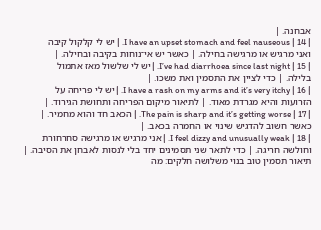אבחנה. |
| 14 | I have an upset stomach and feel nauseous. | יש לי קלקול קיבה ואני מרגיש או מרגישה בחילה. | כאשר יש אי־נוחות בקיבה ובחילה. |
| 15 | I’ve had diarrhoea since last night. | יש לי שלשול מאז אתמול בלילה. | כדי לציין את התסמין ואת משכו. |
| 16 | I have a rash on my arms and it’s very itchy. | יש לי פריחה על הזרועות והיא מגרדת מאוד. | לתיאור מיקום הפריחה ותחושת הגירוד. |
| 17 | The pain is sharp and it’s getting worse. | הכאב חד והוא מחמיר. | כאשר חשוב להדגיש שינוי או החמרה בכאב. |
| 18 | I feel dizzy and unusually weak. | אני מרגיש או מרגישה סחרחורת וחולשה חריגה. | כדי לתאר שני תסמינים יחד בלי לנסות לאבחן את הסיבה. |
תיאור תסמין טוב בנוי משלושה חלקים: מה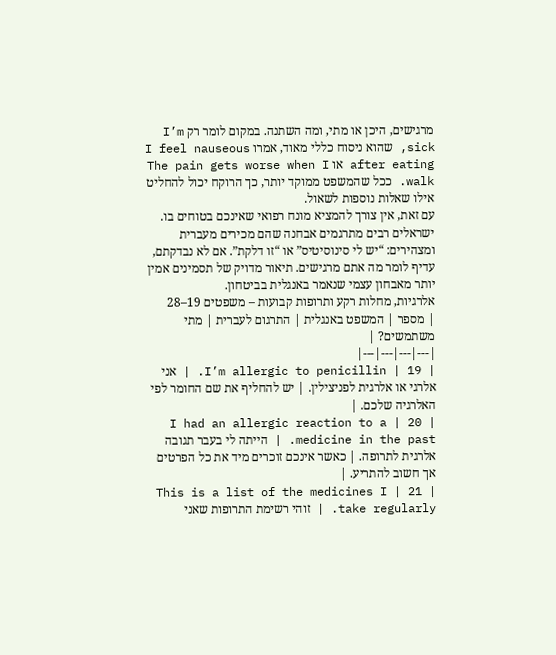מרגישים, היכן או מתי, ומה השתנה. במקום לומר רק I’m sick, שהוא ניסוח כללי מאוד, אמרו I feel nauseous after eating או The pain gets worse when I walk. ככל שהמשפט ממוקד יותר, כך הרוקח יכול להחליט אילו שאלות נוספות לשאול.
עם זאת, אין צורך להמציא מונח רפואי שאינכם בטוחים בו. ישראלים רבים מתרגמים אבחנה שהם מכירים מעברית ומצהירים: “יש לי סינוסיטיס” או “זו דלקת”. אם לא נבדקתם, עדיף לומר מה אתם מרגישים. תיאור מדויק של תסמינים אמין יותר מאבחון עצמי שנאמר באנגלית בביטחון.
אלרגיות, מחלות רקע ותרופות קבועות – משפטים 19–28
| מספר | המשפט באנגלית | התרגום לעברית | מתי משתמשים? |
|---|---|---|---|
| 19 | I’m allergic to penicillin. | אני אלרגי או אלרגית לפניצילין. | יש להחליף את שם החומר לפי האלרגיה שלכם. |
| 20 | I had an allergic reaction to a medicine in the past. | הייתה לי בעבר תגובה אלרגית לתרופה. | כאשר אינכם זוכרים מיד את כל הפרטים אך חשוב להתריע. |
| 21 | This is a list of the medicines I take regularly. | זוהי רשימת התרופות שאני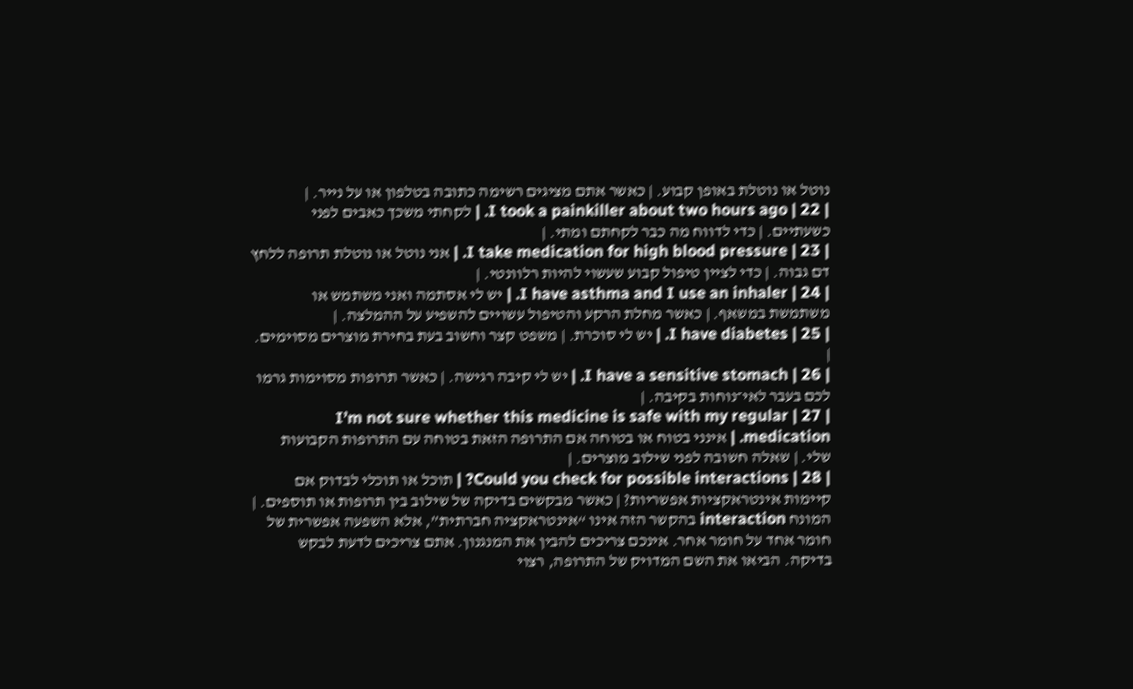נוטל או נוטלת באופן קבוע. | כאשר אתם מציגים רשימה כתובה בטלפון או על נייר. |
| 22 | I took a painkiller about two hours ago. | לקחתי משכך כאבים לפני כשעתיים. | כדי לדווח מה כבר לקחתם ומתי. |
| 23 | I take medication for high blood pressure. | אני נוטל או נוטלת תרופה ללחץ דם גבוה. | כדי לציין טיפול קבוע שעשוי להיות רלוונטי. |
| 24 | I have asthma and I use an inhaler. | יש לי אסתמה ואני משתמש או משתמשת במשאף. | כאשר מחלת הרקע והטיפול עשויים להשפיע על ההמלצה. |
| 25 | I have diabetes. | יש לי סוכרת. | משפט קצר וחשוב בעת בחירת מוצרים מסוימים. |
| 26 | I have a sensitive stomach. | יש לי קיבה רגישה. | כאשר תרופות מסוימות גרמו לכם בעבר לאי־נוחות בקיבה. |
| 27 | I’m not sure whether this medicine is safe with my regular medication. | אינני בטוח או בטוחה אם התרופה הזאת בטוחה עם התרופות הקבועות שלי. | שאלה חשובה לפני שילוב מוצרים. |
| 28 | Could you check for possible interactions? | תוכל או תוכלי לבדוק אם קיימות אינטראקציות אפשריות? | כאשר מבקשים בדיקה של שילוב בין תרופות או תוספים. |
המונח interaction בהקשר הזה אינו “אינטראקציה חברתית”, אלא השפעה אפשרית של חומר אחד על חומר אחר. אינכם צריכים להבין את המנגנון. אתם צריכים לדעת לבקש בדיקה. הביאו את השם המדויק של התרופה, רצוי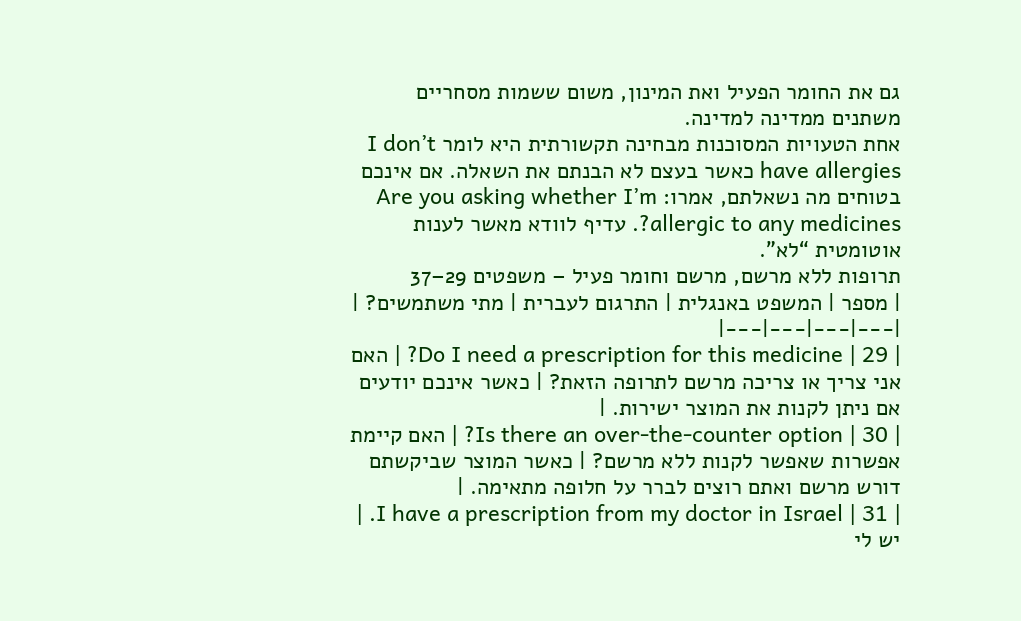גם את החומר הפעיל ואת המינון, משום ששמות מסחריים משתנים ממדינה למדינה.
אחת הטעויות המסוכנות מבחינה תקשורתית היא לומר I don’t have allergies כאשר בעצם לא הבנתם את השאלה. אם אינכם בטוחים מה נשאלתם, אמרו: Are you asking whether I’m allergic to any medicines?. עדיף לוודא מאשר לענות אוטומטית “לא”.
תרופות ללא מרשם, מרשם וחומר פעיל – משפטים 29–37
| מספר | המשפט באנגלית | התרגום לעברית | מתי משתמשים? |
|---|---|---|---|
| 29 | Do I need a prescription for this medicine? | האם אני צריך או צריכה מרשם לתרופה הזאת? | כאשר אינכם יודעים אם ניתן לקנות את המוצר ישירות. |
| 30 | Is there an over-the-counter option? | האם קיימת אפשרות שאפשר לקנות ללא מרשם? | כאשר המוצר שביקשתם דורש מרשם ואתם רוצים לברר על חלופה מתאימה. |
| 31 | I have a prescription from my doctor in Israel. | יש לי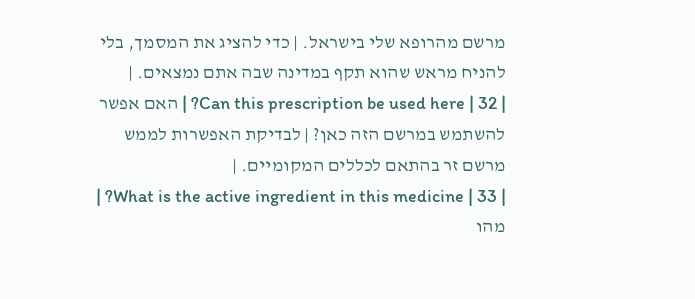מרשם מהרופא שלי בישראל. | כדי להציג את המסמך, בלי להניח מראש שהוא תקף במדינה שבה אתם נמצאים. |
| 32 | Can this prescription be used here? | האם אפשר להשתמש במרשם הזה כאן? | לבדיקת האפשרות לממש מרשם זר בהתאם לכללים המקומיים. |
| 33 | What is the active ingredient in this medicine? | מהו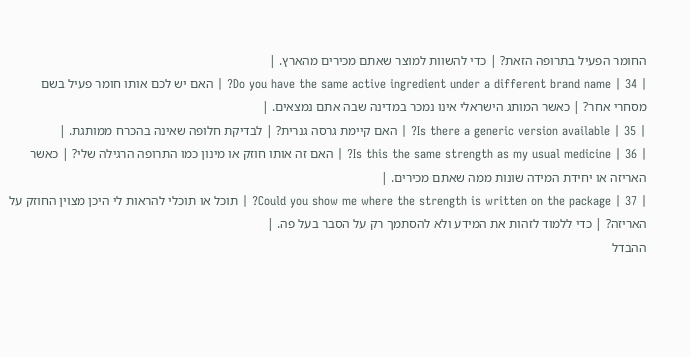החומר הפעיל בתרופה הזאת? | כדי להשוות למוצר שאתם מכירים מהארץ. |
| 34 | Do you have the same active ingredient under a different brand name? | האם יש לכם אותו חומר פעיל בשם מסחרי אחר? | כאשר המותג הישראלי אינו נמכר במדינה שבה אתם נמצאים. |
| 35 | Is there a generic version available? | האם קיימת גרסה גנרית? | לבדיקת חלופה שאינה בהכרח ממותגת. |
| 36 | Is this the same strength as my usual medicine? | האם זה אותו חוזק או מינון כמו התרופה הרגילה שלי? | כאשר האריזה או יחידת המידה שונות ממה שאתם מכירים. |
| 37 | Could you show me where the strength is written on the package? | תוכל או תוכלי להראות לי היכן מצוין החוזק על האריזה? | כדי ללמוד לזהות את המידע ולא להסתמך רק על הסבר בעל פה. |
ההבדל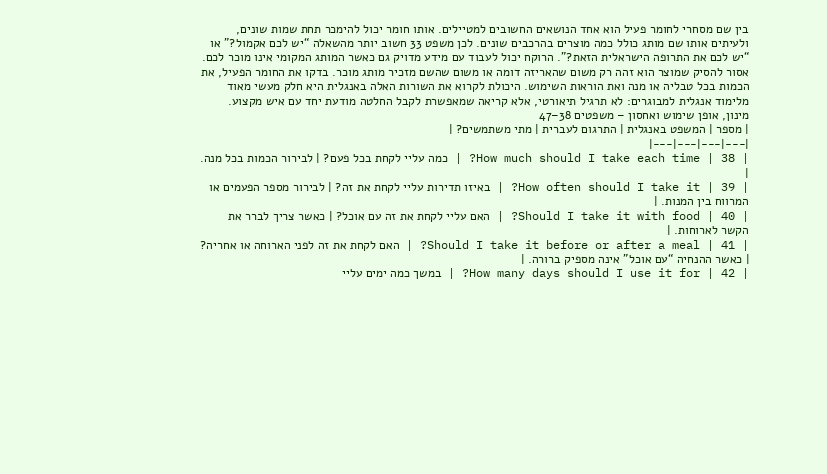בין שם מסחרי לחומר פעיל הוא אחד הנושאים החשובים למטיילים. אותו חומר יכול להימכר תחת שמות שונים, ולעיתים אותו שם מותג כולל כמה מוצרים בהרכבים שונים. לכן משפט 33 חשוב יותר מהשאלה “יש לכם אקמול?” או “יש לכם את התרופה הישראלית הזאת?”. הרוקח יכול לעבוד עם מידע מדויק גם כאשר המותג המקומי אינו מוכר לכם.
אסור להסיק שמוצר הוא זהה רק משום שהאריזה דומה או משום שהשם מזכיר מותג מוכר. בדקו את החומר הפעיל, את הכמות בכל טבליה או מנה ואת הוראות השימוש. היכולת לקרוא את השורות האלה באנגלית היא חלק מעשי מאוד מלימוד אנגלית למבוגרים: לא תרגיל תיאורטי, אלא קריאה שמאפשרת לקבל החלטה מודעת יחד עם איש מקצוע.
מינון, אופן שימוש ואחסון – משפטים 38–47
| מספר | המשפט באנגלית | התרגום לעברית | מתי משתמשים? |
|---|---|---|---|
| 38 | How much should I take each time? | כמה עליי לקחת בכל פעם? | לבירור הכמות בכל מנה. |
| 39 | How often should I take it? | באיזו תדירות עליי לקחת את זה? | לבירור מספר הפעמים או המרווח בין המנות. |
| 40 | Should I take it with food? | האם עליי לקחת את זה עם אוכל? | כאשר צריך לברר את הקשר לארוחות. |
| 41 | Should I take it before or after a meal? | האם לקחת את זה לפני הארוחה או אחריה? | כאשר ההנחיה “עם אוכל” אינה מספיק ברורה. |
| 42 | How many days should I use it for? | במשך כמה ימים עליי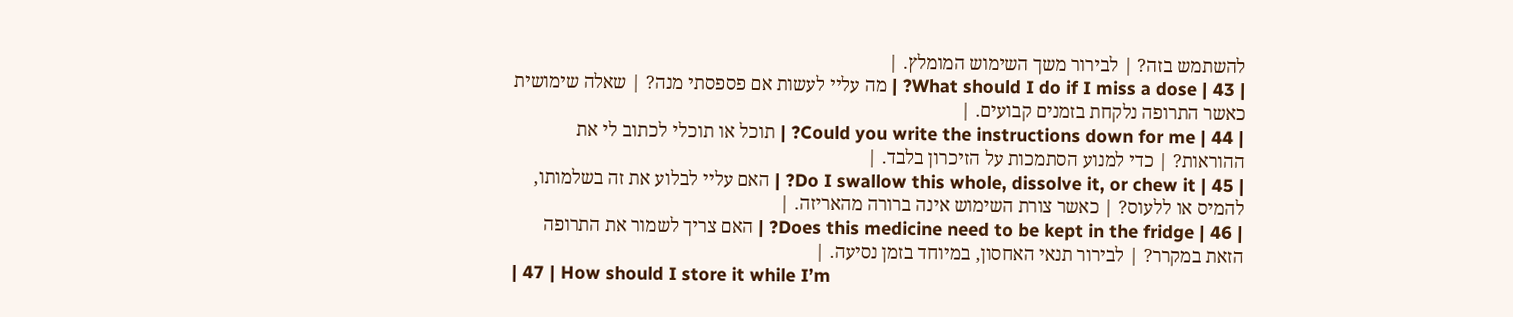להשתמש בזה? | לבירור משך השימוש המומלץ. |
| 43 | What should I do if I miss a dose? | מה עליי לעשות אם פספסתי מנה? | שאלה שימושית כאשר התרופה נלקחת בזמנים קבועים. |
| 44 | Could you write the instructions down for me? | תוכל או תוכלי לכתוב לי את ההוראות? | כדי למנוע הסתמכות על הזיכרון בלבד. |
| 45 | Do I swallow this whole, dissolve it, or chew it? | האם עליי לבלוע את זה בשלמותו, להמיס או ללעוס? | כאשר צורת השימוש אינה ברורה מהאריזה. |
| 46 | Does this medicine need to be kept in the fridge? | האם צריך לשמור את התרופה הזאת במקרר? | לבירור תנאי האחסון, במיוחד בזמן נסיעה. |
| 47 | How should I store it while I’m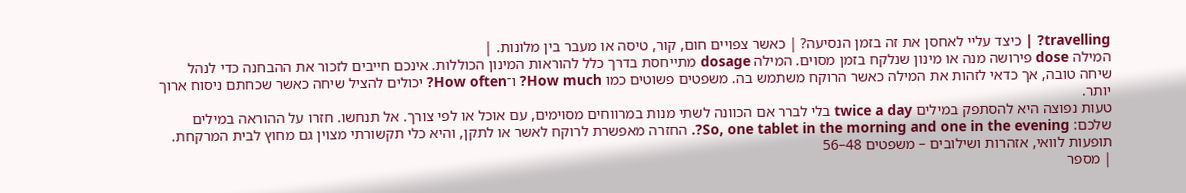travelling? | כיצד עליי לאחסן את זה בזמן הנסיעה? | כאשר צפויים חום, קור, טיסה או מעבר בין מלונות. |
המילה dose פירושה מנה או מינון שנלקח בזמן מסוים. המילה dosage מתייחסת בדרך כלל להוראות המינון הכוללות. אינכם חייבים לזכור את ההבחנה כדי לנהל שיחה טובה, אך כדאי לזהות את המילה כאשר הרוקח משתמש בה. משפטים פשוטים כמו How much? ו־How often? יכולים להציל שיחה כאשר שכחתם ניסוח ארוך יותר.
טעות נפוצה היא להסתפק במילים twice a day בלי לברר אם הכוונה לשתי מנות במרווחים מסוימים, עם אוכל או לפי צורך. אל תנחשו. חזרו על ההוראה במילים שלכם: So, one tablet in the morning and one in the evening?. החזרה מאפשרת לרוקח לאשר או לתקן, והיא כלי תקשורתי מצוין גם מחוץ לבית המרקחת.
תופעות לוואי, אזהרות ושילובים – משפטים 48–56
| מספר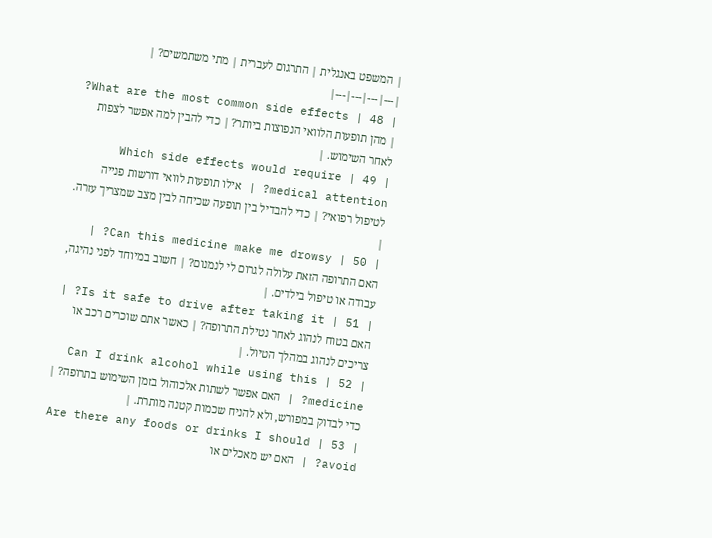| המשפט באנגלית | התרגום לעברית | מתי משתמשים? |
|---|---|---|---|
| 48 | What are the most common side effects? | מהן תופעות הלוואי הנפוצות ביותר? | כדי להבין למה אפשר לצפות לאחר השימוש. |
| 49 | Which side effects would require medical attention? | אילו תופעות לוואי דורשות פנייה לטיפול רפואי? | כדי להבדיל בין תופעה שכיחה לבין מצב שמצריך עזרה. |
| 50 | Can this medicine make me drowsy? | האם התרופה הזאת עלולה לגרום לי לנמנום? | חשוב במיוחד לפני נהיגה, עבודה או טיפול בילדים. |
| 51 | Is it safe to drive after taking it? | האם בטוח לנהוג לאחר נטילת התרופה? | כאשר אתם שוכרים רכב או צריכים לנהוג במהלך הטיול. |
| 52 | Can I drink alcohol while using this medicine? | האם אפשר לשתות אלכוהול בזמן השימוש בתרופה? | כדי לבדוק במפורש, ולא להניח שכמות קטנה מותרת. |
| 53 | Are there any foods or drinks I should avoid? | האם יש מאכלים או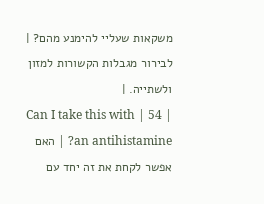משקאות שעליי להימנע מהם? | לבירור מגבלות הקשורות למזון ולשתייה. |
| 54 | Can I take this with an antihistamine? | האם אפשר לקחת את זה יחד עם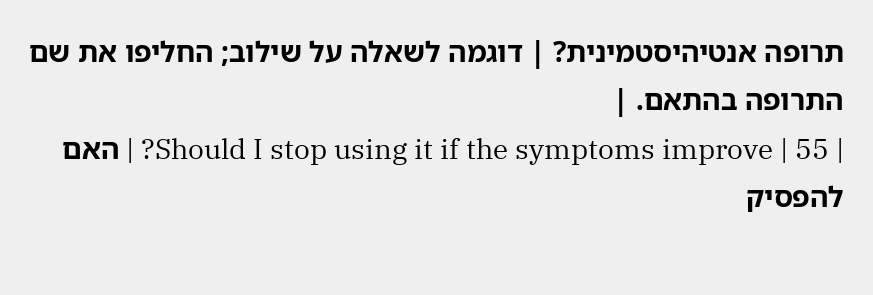תרופה אנטיהיסטמינית? | דוגמה לשאלה על שילוב; החליפו את שם התרופה בהתאם. |
| 55 | Should I stop using it if the symptoms improve? | האם להפסיק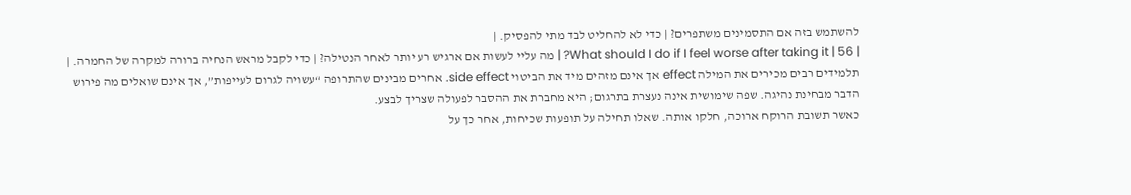להשתמש בזה אם התסמינים משתפרים? | כדי לא להחליט לבד מתי להפסיק. |
| 56 | What should I do if I feel worse after taking it? | מה עליי לעשות אם ארגיש רע יותר לאחר הנטילה? | כדי לקבל מראש הנחיה ברורה למקרה של החמרה. |
תלמידים רבים מכירים את המילה effect אך אינם מזהים מיד את הביטוי side effect. אחרים מבינים שהתרופה “עשויה לגרום לעייפות”, אך אינם שואלים מה פירוש הדבר מבחינת נהיגה. שפה שימושית אינה נעצרת בתרגום; היא מחברת את ההסבר לפעולה שצריך לבצע.
כאשר תשובת הרוקח ארוכה, חלקו אותה. שאלו תחילה על תופעות שכיחות, אחר כך על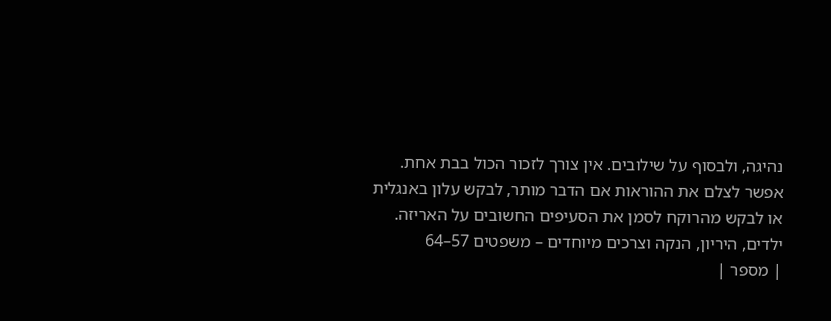נהיגה, ולבסוף על שילובים. אין צורך לזכור הכול בבת אחת. אפשר לצלם את ההוראות אם הדבר מותר, לבקש עלון באנגלית או לבקש מהרוקח לסמן את הסעיפים החשובים על האריזה.
ילדים, היריון, הנקה וצרכים מיוחדים – משפטים 57–64
| מספר |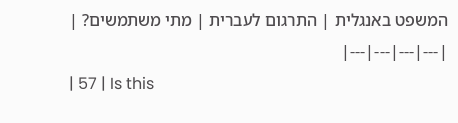המשפט באנגלית | התרגום לעברית | מתי משתמשים? |
|---|---|---|---|
| 57 | Is this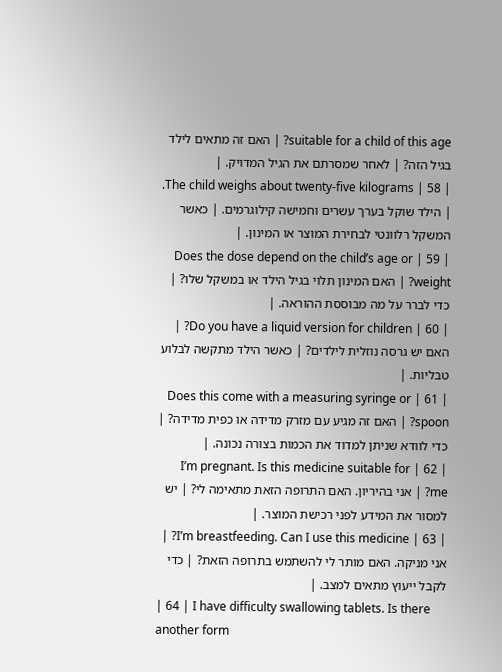suitable for a child of this age? | האם זה מתאים לילד בגיל הזה? | לאחר שמסרתם את הגיל המדויק. |
| 58 | The child weighs about twenty-five kilograms. | הילד שוקל בערך עשרים וחמישה קילוגרמים. | כאשר המשקל רלוונטי לבחירת המוצר או המינון. |
| 59 | Does the dose depend on the child’s age or weight? | האם המינון תלוי בגיל הילד או במשקל שלו? | כדי לברר על מה מבוססת ההוראה. |
| 60 | Do you have a liquid version for children? | האם יש גרסה נוזלית לילדים? | כאשר הילד מתקשה לבלוע טבליות. |
| 61 | Does this come with a measuring syringe or spoon? | האם זה מגיע עם מזרק מדידה או כפית מדידה? | כדי לוודא שניתן למדוד את הכמות בצורה נכונה. |
| 62 | I’m pregnant. Is this medicine suitable for me? | אני בהיריון. האם התרופה הזאת מתאימה לי? | יש למסור את המידע לפני רכישת המוצר. |
| 63 | I’m breastfeeding. Can I use this medicine? | אני מניקה. האם מותר לי להשתמש בתרופה הזאת? | כדי לקבל ייעוץ מתאים למצב. |
| 64 | I have difficulty swallowing tablets. Is there another form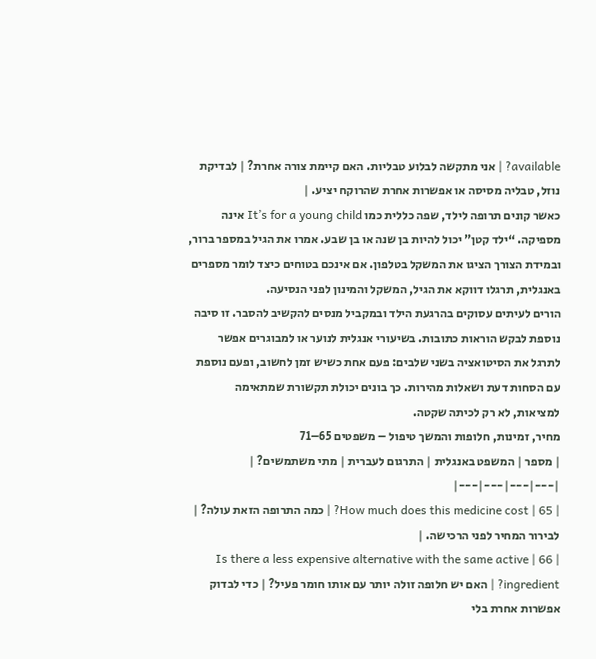available? | אני מתקשה לבלוע טבליות. האם קיימת צורה אחרת? | לבדיקת נוזל, טבליה מסיסה או אפשרות אחרת שהרוקח יציע. |
כאשר קונים תרופה לילד, שפה כללית כמו It’s for a young child אינה מספיקה. “ילד קטן” יכול להיות בן שנה או בן שבע. אמרו את הגיל במספר ברור, ובמידת הצורך הציגו את המשקל בטלפון. אם אינכם בטוחים כיצד לומר מספרים באנגלית, תרגלו דווקא את הגיל, המשקל והמינון לפני הנסיעה.
הורים לעיתים עסוקים בהרגעת הילד ובמקביל מנסים להקשיב להסבר. זו סיבה נוספת לבקש הוראות כתובות. בשיעורי אנגלית לנוער או למבוגרים אפשר לתרגל את הסיטואציה בשני שלבים: פעם אחת כשיש זמן לחשוב, ופעם נוספת עם הסחות דעת ושאלות מהירות. כך בונים יכולת תקשורת שמתאימה למציאות, לא רק לכיתה שקטה.
מחיר, זמינות, חלופות והמשך טיפול – משפטים 65–71
| מספר | המשפט באנגלית | התרגום לעברית | מתי משתמשים? |
|---|---|---|---|
| 65 | How much does this medicine cost? | כמה התרופה הזאת עולה? | לבירור המחיר לפני הרכישה. |
| 66 | Is there a less expensive alternative with the same active ingredient? | האם יש חלופה זולה יותר עם אותו חומר פעיל? | כדי לבדוק אפשרות אחרת בלי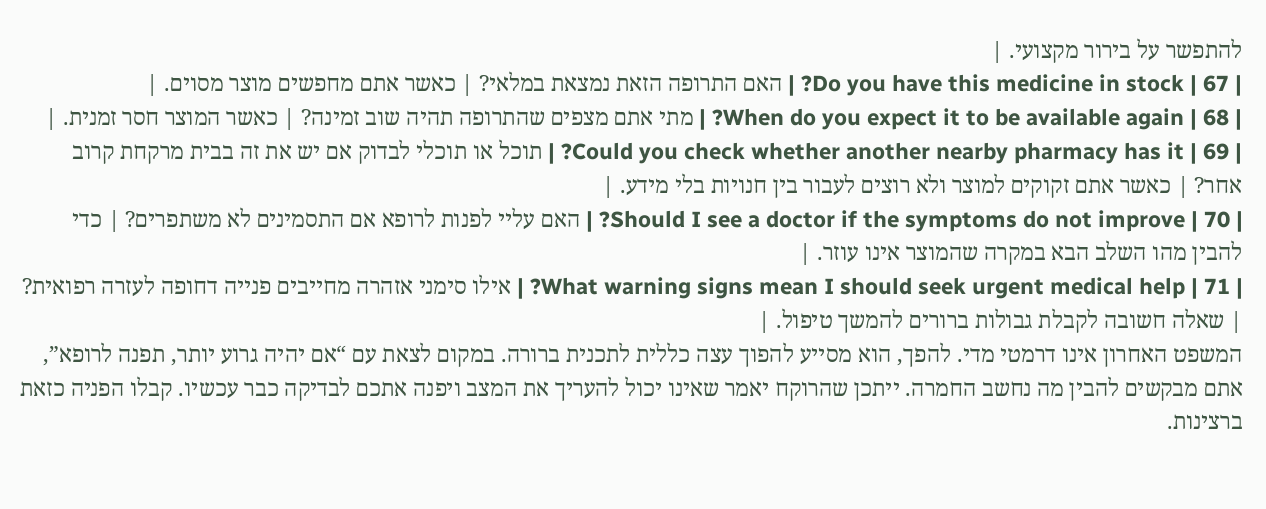להתפשר על בירור מקצועי. |
| 67 | Do you have this medicine in stock? | האם התרופה הזאת נמצאת במלאי? | כאשר אתם מחפשים מוצר מסוים. |
| 68 | When do you expect it to be available again? | מתי אתם מצפים שהתרופה תהיה שוב זמינה? | כאשר המוצר חסר זמנית. |
| 69 | Could you check whether another nearby pharmacy has it? | תוכל או תוכלי לבדוק אם יש את זה בבית מרקחת קרוב אחר? | כאשר אתם זקוקים למוצר ולא רוצים לעבור בין חנויות בלי מידע. |
| 70 | Should I see a doctor if the symptoms do not improve? | האם עליי לפנות לרופא אם התסמינים לא משתפרים? | כדי להבין מהו השלב הבא במקרה שהמוצר אינו עוזר. |
| 71 | What warning signs mean I should seek urgent medical help? | אילו סימני אזהרה מחייבים פנייה דחופה לעזרה רפואית? | שאלה חשובה לקבלת גבולות ברורים להמשך טיפול. |
המשפט האחרון אינו דרמטי מדי. להפך, הוא מסייע להפוך עצה כללית לתכנית ברורה. במקום לצאת עם “אם יהיה גרוע יותר, תפנה לרופא”, אתם מבקשים להבין מה נחשב החמרה. ייתכן שהרוקח יאמר שאינו יכול להעריך את המצב ויפנה אתכם לבדיקה כבר עכשיו. קבלו הפניה כזאת ברצינות.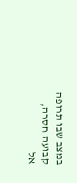במצב שבו תרופה קבועה חסרה, אל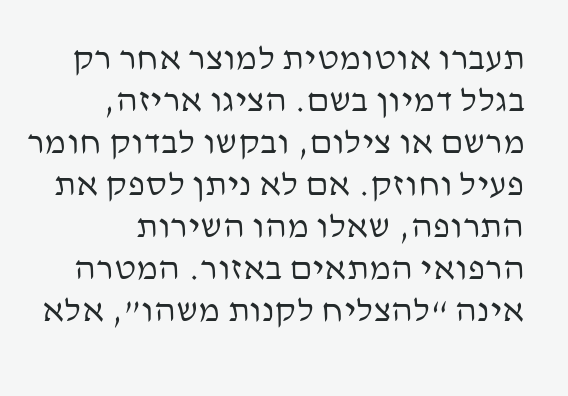תעברו אוטומטית למוצר אחר רק בגלל דמיון בשם. הציגו אריזה, מרשם או צילום, ובקשו לבדוק חומר פעיל וחוזק. אם לא ניתן לספק את התרופה, שאלו מהו השירות הרפואי המתאים באזור. המטרה אינה “להצליח לקנות משהו”, אלא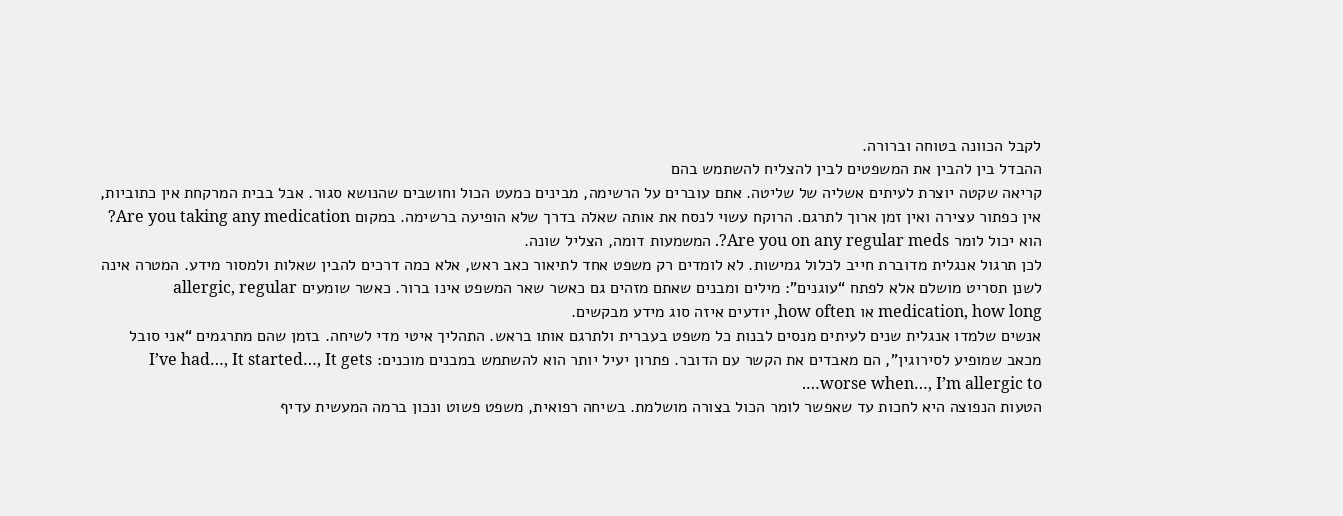לקבל הכוונה בטוחה וברורה.
ההבדל בין להבין את המשפטים לבין להצליח להשתמש בהם
קריאה שקטה יוצרת לעיתים אשליה של שליטה. אתם עוברים על הרשימה, מבינים כמעט הכול וחושבים שהנושא סגור. אבל בבית המרקחת אין כתוביות, אין כפתור עצירה ואין זמן ארוך לתרגם. הרוקח עשוי לנסח את אותה שאלה בדרך שלא הופיעה ברשימה. במקום Are you taking any medication? הוא יכול לומר Are you on any regular meds?. המשמעות דומה, הצליל שונה.
לכן תרגול אנגלית מדוברת חייב לכלול גמישות. לא לומדים רק משפט אחד לתיאור כאב ראש, אלא כמה דרכים להבין שאלות ולמסור מידע. המטרה אינה לשנן תסריט מושלם אלא לפתח “עוגנים”: מילים ומבנים שאתם מזהים גם כאשר שאר המשפט אינו ברור. כאשר שומעים allergic, regular medication, how long או how often, יודעים איזה סוג מידע מבקשים.
אנשים שלמדו אנגלית שנים לעיתים מנסים לבנות כל משפט בעברית ולתרגם אותו בראש. התהליך איטי מדי לשיחה. בזמן שהם מתרגמים “אני סובל מכאב שמופיע לסירוגין”, הם מאבדים את הקשר עם הדובר. פתרון יעיל יותר הוא להשתמש במבנים מוכנים: I’ve had…, It started…, It gets worse when…, I’m allergic to….
הטעות הנפוצה היא לחכות עד שאפשר לומר הכול בצורה מושלמת. בשיחה רפואית, משפט פשוט ונכון ברמה המעשית עדיף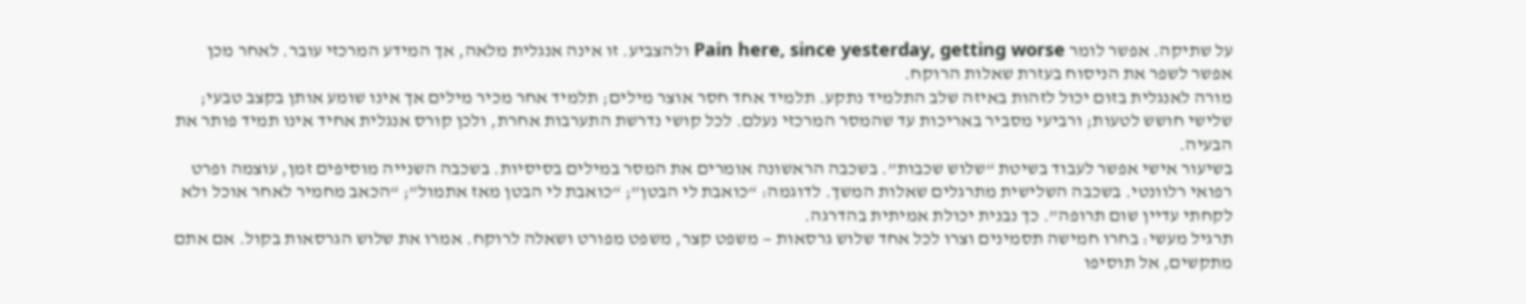על שתיקה. אפשר לומר Pain here, since yesterday, getting worse ולהצביע. זו אינה אנגלית מלאה, אך המידע המרכזי עובר. לאחר מכן אפשר לשפר את הניסוח בעזרת שאלות הרוקח.
מורה לאנגלית בזום יכול לזהות באיזה שלב התלמיד נתקע. תלמיד אחד חסר אוצר מילים; תלמיד אחר מכיר מילים אך אינו שומע אותן בקצב טבעי; שלישי חושש לטעות; ורביעי מסביר באריכות עד שהמסר המרכזי נעלם. לכל קושי נדרשת התערבות אחרת, ולכן קורס אנגלית אחיד אינו תמיד פותר את הבעיה.
בשיעור אישי אפשר לעבוד בשיטת “שלוש שכבות”. בשכבה הראשונה אומרים את המסר במילים בסיסיות. בשכבה השנייה מוסיפים זמן, עוצמה ופרט רפואי רלוונטי. בשכבה השלישית מתרגלים שאלות המשך. לדוגמה: “כואבת לי הבטן”; “כואבת לי הבטן מאז אתמול”; “הכאב מחמיר לאחר אוכל ולא לקחתי עדיין שום תרופה”. כך נבנית יכולת אמיתית בהדרגה.
תרגיל מעשי: בחרו חמישה תסמינים וצרו לכל אחד שלוש גרסאות — משפט קצר, משפט מפורט ושאלה לרוקח. אמרו את שלוש הגרסאות בקול. אם אתם מתקשים, אל תוסיפו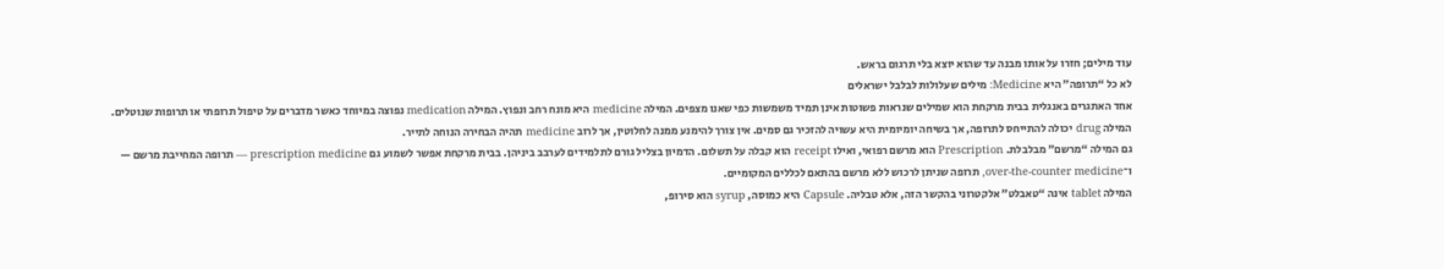עוד מילים; חזרו על אותו מבנה עד שהוא יוצא בלי תרגום בראש.
לא כל “תרופה” היא Medicine: מילים שעלולות לבלבל ישראלים
אחד האתגרים באנגלית בבית מרקחת הוא שמילים שנראות פשוטות אינן תמיד משמשות כפי שאנו מצפים. המילה medicine היא מונח רחב ונפוץ. המילה medication נפוצה במיוחד כאשר מדברים על טיפול תרופתי או תרופות שנוטלים. המילה drug יכולה להתייחס לתרופה, אך בשיחה יומיומית היא עשויה להזכיר גם סמים. אין צורך להימנע ממנה לחלוטין, אך לרוב medicine תהיה הבחירה הנוחה לתייר.
גם המילה “מרשם” מבלבלת. Prescription הוא מרשם רפואי, ואילו receipt הוא קבלה על תשלום. הדמיון בצליל גורם לתלמידים לערבב ביניהן. בבית מרקחת אפשר לשמוע גם prescription medicine — תרופה המחייבת מרשם — ו־over-the-counter medicine, תרופה שניתן לרכוש ללא מרשם בהתאם לכללים המקומיים.
המילה tablet אינה “טאבלט” אלקטרוני בהקשר הזה, אלא טבליה. Capsule היא כמוסה, syrup הוא סירופ,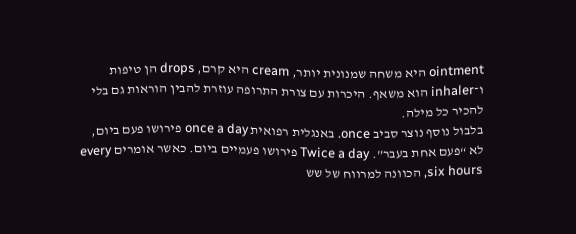ointment היא משחה שמנונית יותר, cream היא קרם, drops הן טיפות ו־inhaler הוא משאף. היכרות עם צורת התרופה עוזרת להבין הוראות גם בלי להכיר כל מילה.
בלבול נוסף נוצר סביב once. באנגלית רפואית once a day פירושו פעם ביום, לא “פעם אחת בעבר”. Twice a day פירושו פעמיים ביום. כאשר אומרים every six hours, הכוונה למרווח של שש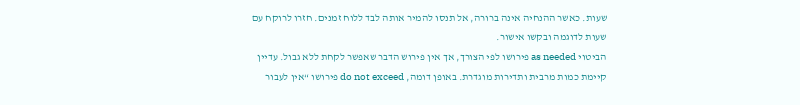שעות. כאשר ההנחיה אינה ברורה, אל תנסו להמיר אותה לבד ללוח זמנים. חזרו לרוקח עם שעות לדוגמה ובקשו אישור.
הביטוי as needed פירושו לפי הצורך, אך אין פירוש הדבר שאפשר לקחת ללא גבול. עדיין קיימת כמות מרבית ותדירות מוגדרת. באופן דומה, do not exceed פירושו “אין לעבור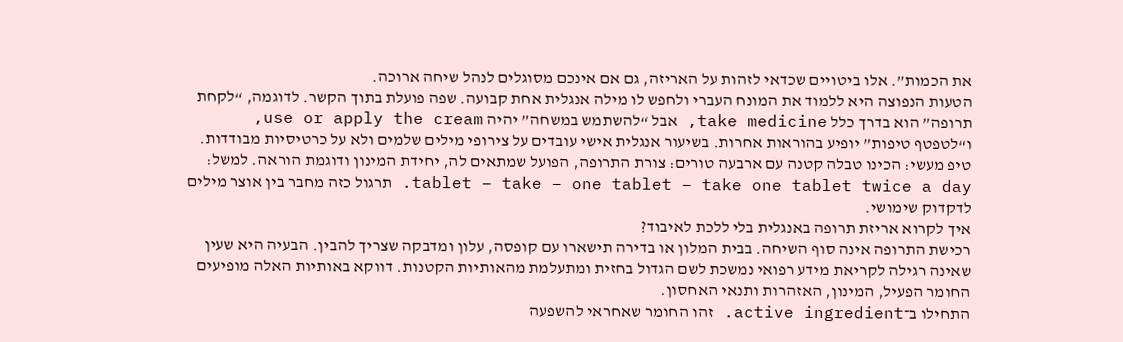את הכמות”. אלו ביטויים שכדאי לזהות על האריזה, גם אם אינכם מסוגלים לנהל שיחה ארוכה.
הטעות הנפוצה היא ללמוד את המונח העברי ולחפש לו מילה אנגלית אחת קבועה. שפה פועלת בתוך הקשר. לדוגמה, “לקחת תרופה” הוא בדרך כלל take medicine, אבל “להשתמש במשחה” יהיה use or apply the cream, ו“לטפטף טיפות” יופיע בהוראות אחרות. בשיעור אנגלית אישי עובדים על צירופי מילים שלמים ולא על כרטיסיות מבודדות.
טיפ מעשי: הכינו טבלה קטנה עם ארבעה טורים: צורת התרופה, הפועל שמתאים לה, יחידת המינון ודוגמת הוראה. למשל: tablet – take – one tablet – take one tablet twice a day. תרגול כזה מחבר בין אוצר מילים לדקדוק שימושי.
איך לקרוא אריזת תרופה באנגלית בלי ללכת לאיבוד?
רכישת התרופה אינה סוף השיחה. בבית המלון או בדירה תישארו עם קופסה, עלון ומדבקה שצריך להבין. הבעיה היא שעין שאינה רגילה לקריאת מידע רפואי נמשכת לשם הגדול בחזית ומתעלמת מהאותיות הקטנות. דווקא באותיות האלה מופיעים החומר הפעיל, המינון, האזהרות ותנאי האחסון.
התחילו ב־active ingredient. זהו החומר שאחראי להשפעה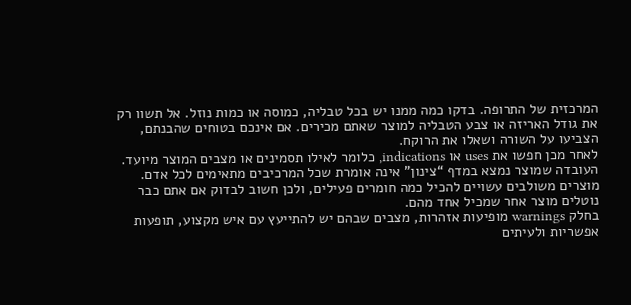המרכזית של התרופה. בדקו כמה ממנו יש בכל טבליה, כמוסה או כמות נוזל. אל תשוו רק את גודל האריזה או צבע הטבליה למוצר שאתם מכירים. אם אינכם בטוחים שהבנתם, הצביעו על השורה ושאלו את הרוקח.
לאחר מכן חפשו את uses או indications, כלומר לאילו תסמינים או מצבים המוצר מיועד. העובדה שמוצר נמצא במדף “צינון” אינה אומרת שכל המרכיבים מתאימים לכל אדם. מוצרים משולבים עשויים להכיל כמה חומרים פעילים, ולכן חשוב לבדוק אם אתם כבר נוטלים מוצר אחר שמכיל אחד מהם.
בחלק warnings מופיעות אזהרות, מצבים שבהם יש להתייעץ עם איש מקצוע, תופעות אפשריות ולעיתים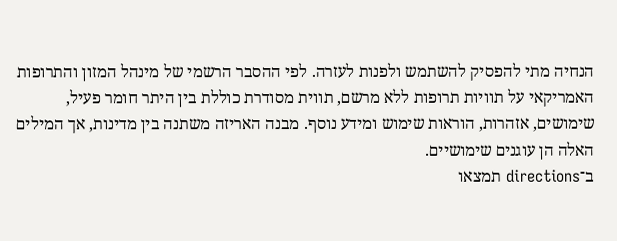הנחיה מתי להפסיק להשתמש ולפנות לעזרה. לפי ההסבר הרשמי של מינהל המזון והתרופות האמריקאי על תוויות תרופות ללא מרשם, תווית מסודרת כוללת בין היתר חומר פעיל, שימושים, אזהרות, הוראות שימוש ומידע נוסף. מבנה האריזה משתנה בין מדינות, אך המילים האלה הן עוגנים שימושיים.
ב־directions תמצאו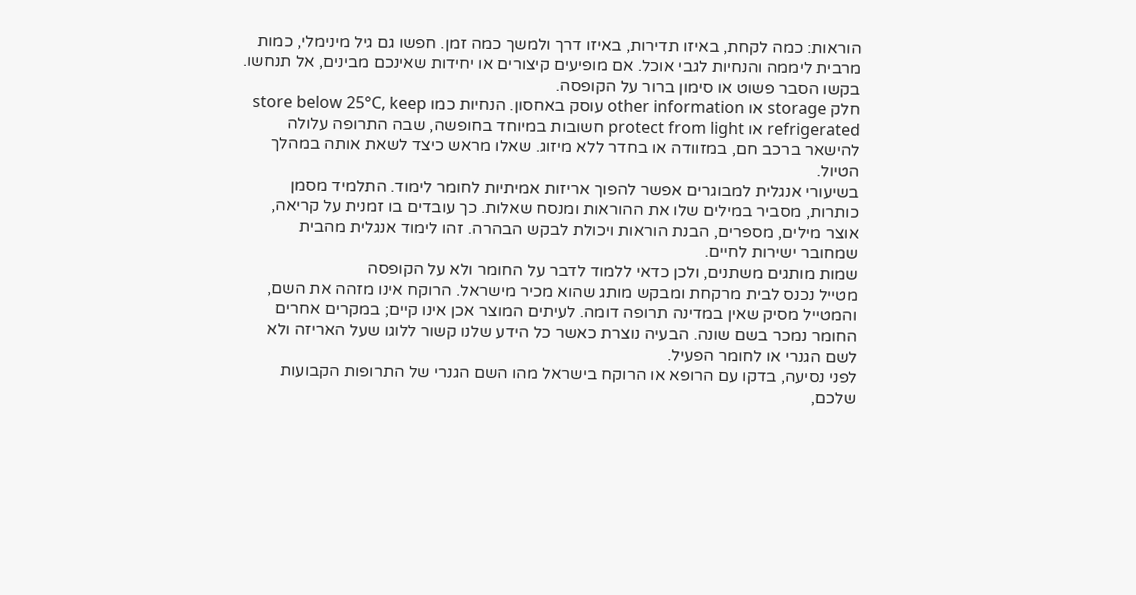הוראות: כמה לקחת, באיזו תדירות, באיזו דרך ולמשך כמה זמן. חפשו גם גיל מינימלי, כמות מרבית ליממה והנחיות לגבי אוכל. אם מופיעים קיצורים או יחידות שאינכם מבינים, אל תנחשו. בקשו הסבר פשוט או סימון ברור על הקופסה.
חלק storage או other information עוסק באחסון. הנחיות כמו store below 25°C, keep refrigerated או protect from light חשובות במיוחד בחופשה, שבה התרופה עלולה להישאר ברכב חם, במזוודה או בחדר ללא מיזוג. שאלו מראש כיצד לשאת אותה במהלך הטיול.
בשיעורי אנגלית למבוגרים אפשר להפוך אריזות אמיתיות לחומר לימוד. התלמיד מסמן כותרות, מסביר במילים שלו את ההוראות ומנסח שאלות. כך עובדים בו זמנית על קריאה, אוצר מילים, מספרים, הבנת הוראות ויכולת לבקש הבהרה. זהו לימוד אנגלית מהבית שמחובר ישירות לחיים.
שמות מותגים משתנים, ולכן כדאי ללמוד לדבר על החומר ולא על הקופסה
מטייל נכנס לבית מרקחת ומבקש מותג שהוא מכיר מישראל. הרוקח אינו מזהה את השם, והמטייל מסיק שאין במדינה תרופה דומה. לעיתים המוצר אכן אינו קיים; במקרים אחרים החומר נמכר בשם שונה. הבעיה נוצרת כאשר כל הידע שלנו קשור ללוגו שעל האריזה ולא לשם הגנרי או לחומר הפעיל.
לפני נסיעה, בדקו עם הרופא או הרוקח בישראל מהו השם הגנרי של התרופות הקבועות שלכם,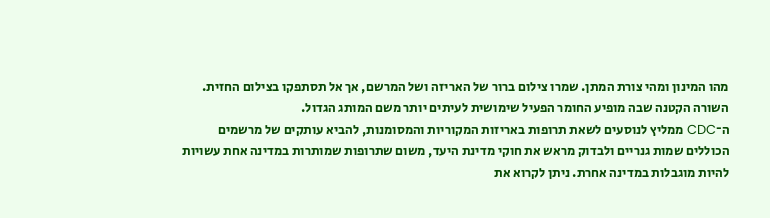מהו המינון ומהי צורת המתן. שמרו צילום ברור של האריזה ושל המרשם, אך אל תסתפקו בצילום החזית. השורה הקטנה שבה מופיע החומר הפעיל שימושית לעיתים יותר משם המותג הגדול.
ה־CDC ממליץ לנוסעים לשאת תרופות באריזות המקוריות והמסומנות, להביא עותקים של מרשמים הכוללים שמות גנריים ולבדוק מראש את חוקי מדינת היעד, משום שתרופות שמותרות במדינה אחת עשויות להיות מוגבלות במדינה אחרת. ניתן לקרוא את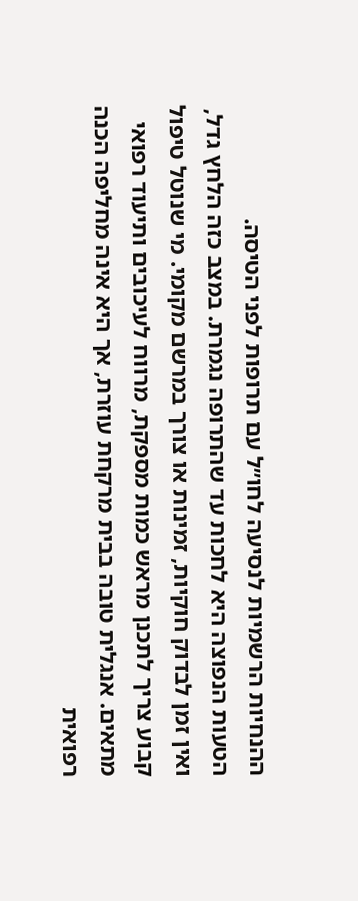ההנחיות הרשמיות לנסיעה לחו״ל עם תרופות לפני הטיסה.
הטעות הנפוצה היא לחכות עד שהתרופה נגמרת. במצב כזה הלחץ גדל, ואין זמן לבדוק חוקיות, זמינות או צורך במרשם מקומי. מי שנוטל טיפול קבוע צריך לתכנן מראש כמות מספקת, מרווח לעיכובים ותיעוד רפואי מתאים. אנגלית טובה בבית מרקחת עוזרת, אך היא אינה מחליפה הכנה רפואית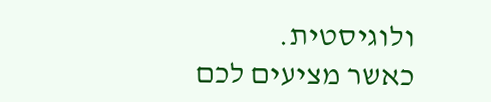ולוגיסטית.
כאשר מציעים לכם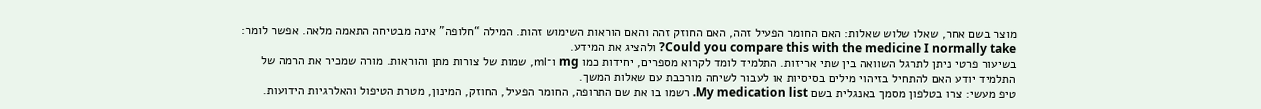מוצר בשם אחר, שאלו שלוש שאלות: האם החומר הפעיל זהה, האם החוזק זהה והאם הוראות השימוש זהות. המילה “חלופה” אינה מבטיחה התאמה מלאה. אפשר לומר: Could you compare this with the medicine I normally take? ולהציג את המידע.
בשיעור פרטי ניתן לתרגל השוואה בין שתי אריזות. התלמיד לומד לקרוא מספרים, יחידות כמו mg ו־ml, שמות של צורות מתן והוראות. מורה שמכיר את הרמה של התלמיד יודע האם להתחיל בזיהוי מילים בסיסיות או לעבור לשיחה מורכבת עם שאלות המשך.
טיפ מעשי: צרו בטלפון מסמך באנגלית בשם My medication list. רשמו בו את שם התרופה, החומר הפעיל, החוזק, המינון, מטרת הטיפול והאלרגיות הידועות.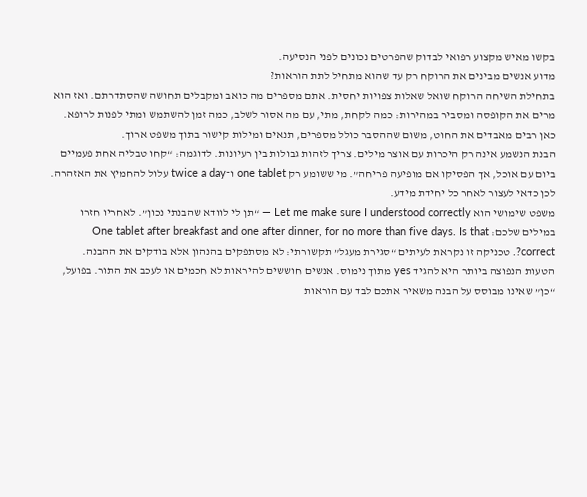בקשו מאיש מקצוע רפואי לבדוק שהפרטים נכונים לפני הנסיעה.
מדוע אנשים מבינים את הרוקח רק עד שהוא מתחיל לתת הוראות?
בתחילת השיחה הרוקח שואל שאלות צפויות יחסית. אתם מספרים מה כואב ומקבלים תחושה שהסתדרתם. ואז הוא מרים את הקופסה ומסביר במהירות: כמה לקחת, מתי, עם מה אסור לשלב, כמה זמן להשתמש ומתי לפנות לרופא. כאן רבים מאבדים את החוט, משום שההסבר כולל מספרים, תנאים ומילות קישור בתוך משפט ארוך.
הבנת הנשמע אינה רק היכרות עם אוצר מילים. צריך לזהות גבולות בין רעיונות. לדוגמה: “קחו טבליה אחת פעמיים ביום עם אוכל, אך הפסיקו אם מופיעה פריחה”. מי ששומע רק one tablet ו־twice a day עלול להחמיץ את האזהרה. לכן כדאי לעצור לאחר כל יחידת מידע.
משפט שימושי הוא Let me make sure I understood correctly — “תן לי לוודא שהבנתי נכון”. לאחריו חזרו במילים שלכם: One tablet after breakfast and one after dinner, for no more than five days. Is that correct?. טכניקה זו נקראת לעיתים “סגירת מעגל” תקשורתי: לא מסתפקים בהנהון אלא בודקים את ההבנה.
הטעות הנפוצה ביותר היא להגיד yes מתוך נימוס. אנשים חוששים להיראות לא חכמים או לעכב את התור. בפועל, “כן” שאינו מבוסס על הבנה משאיר אתכם לבד עם הוראות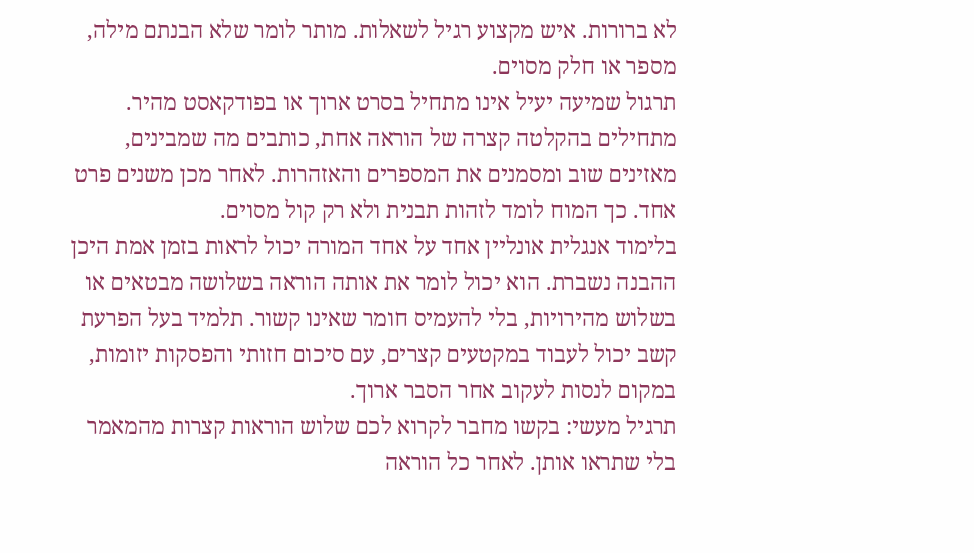לא ברורות. איש מקצוע רגיל לשאלות. מותר לומר שלא הבנתם מילה, מספר או חלק מסוים.
תרגול שמיעה יעיל אינו מתחיל בסרט ארוך או בפודקאסט מהיר. מתחילים בהקלטה קצרה של הוראה אחת, כותבים מה שמבינים, מאזינים שוב ומסמנים את המספרים והאזהרות. לאחר מכן משנים פרט אחד. כך המוח לומד לזהות תבנית ולא רק קול מסוים.
בלימוד אנגלית אונליין אחד על אחד המורה יכול לראות בזמן אמת היכן ההבנה נשברת. הוא יכול לומר את אותה הוראה בשלושה מבטאים או בשלוש מהירויות, בלי להעמיס חומר שאינו קשור. תלמיד בעל הפרעת קשב יכול לעבוד במקטעים קצרים, עם סיכום חזותי והפסקות יזומות, במקום לנסות לעקוב אחר הסבר ארוך.
תרגיל מעשי: בקשו מחבר לקרוא לכם שלוש הוראות קצרות מהמאמר בלי שתראו אותן. לאחר כל הוראה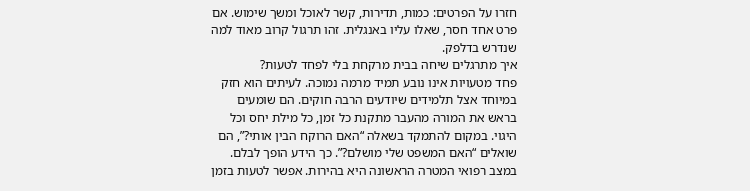חזרו על הפרטים: כמות, תדירות, קשר לאוכל ומשך שימוש. אם פרט אחד חסר, שאלו עליו באנגלית. זהו תרגול קרוב מאוד למה שנדרש בדלפק.
איך מתרגלים שיחה בבית מרקחת בלי לפחד לטעות?
פחד מטעויות אינו נובע תמיד מרמה נמוכה. לעיתים הוא חזק במיוחד אצל תלמידים שיודעים הרבה חוקים. הם שומעים בראש את המורה מהעבר מתקנת כל זמן, כל מילת יחס וכל היגוי. במקום להתמקד בשאלה “האם הרוקח הבין אותי?”, הם שואלים “האם המשפט שלי מושלם?”. כך הידע הופך לבלם.
במצב רפואי המטרה הראשונה היא בהירות. אפשר לטעות בזמן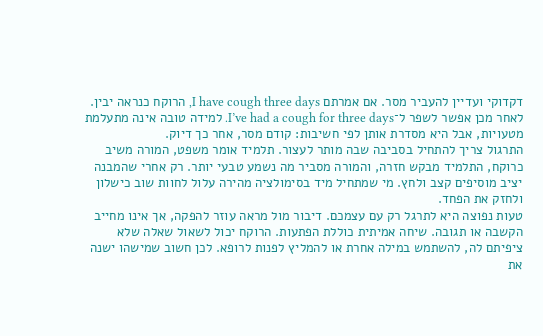דקדוקי ועדיין להעביר מסר. אם אמרתם I have cough three days, הרוקח כנראה יבין. לאחר מכן אפשר לשפר ל־I’ve had a cough for three days. למידה טובה אינה מתעלמת מטעויות, אבל היא מסדרת אותן לפי חשיבות: קודם מסר, אחר כך דיוק.
התרגול צריך להתחיל בסביבה שבה מותר לעצור. תלמיד אומר משפט, המורה משיב כרוקח, התלמיד מבקש חזרה, והמורה מסביר מה נשמע טבעי יותר. רק אחרי שהמבנה יציב מוסיפים קצב ולחץ. מי שמתחיל מיד בסימולציה מהירה עלול לחוות שוב כישלון ולחזק את הפחד.
טעות נפוצה היא לתרגל רק עם עצמכם. דיבור מול מראה עוזר להפקה, אך אינו מחייב הקשבה או תגובה. שיחה אמיתית כוללת הפתעות. הרוקח יכול לשאול שאלה שלא ציפיתם לה, להשתמש במילה אחרת או להמליץ לפנות לרופא. לכן חשוב שמישהו ישנה את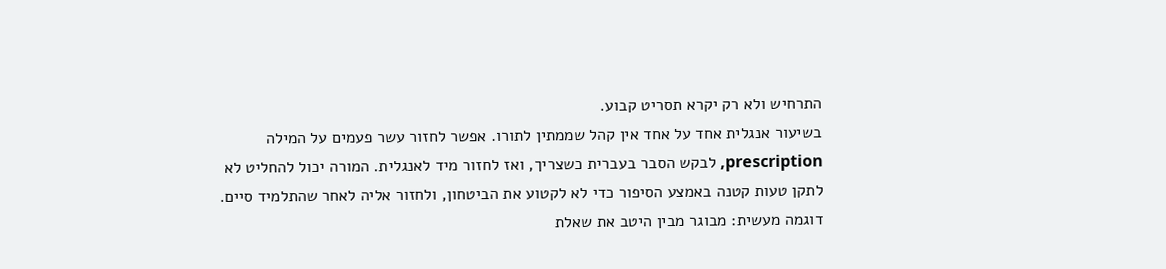התרחיש ולא רק יקרא תסריט קבוע.
בשיעור אנגלית אחד על אחד אין קהל שממתין לתורו. אפשר לחזור עשר פעמים על המילה prescription, לבקש הסבר בעברית כשצריך, ואז לחזור מיד לאנגלית. המורה יכול להחליט לא לתקן טעות קטנה באמצע הסיפור כדי לא לקטוע את הביטחון, ולחזור אליה לאחר שהתלמיד סיים.
דוגמה מעשית: מבוגר מבין היטב את שאלת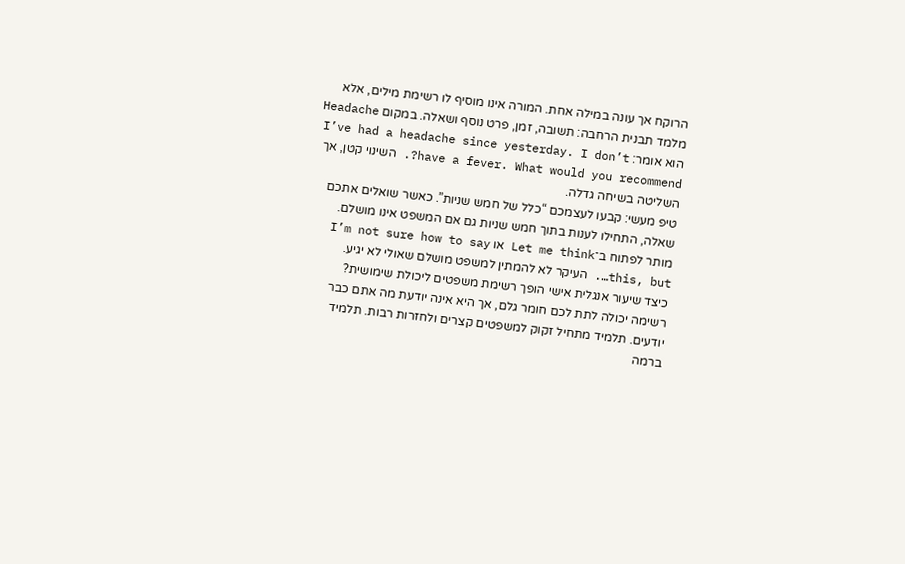הרוקח אך עונה במילה אחת. המורה אינו מוסיף לו רשימת מילים, אלא מלמד תבנית הרחבה: תשובה, זמן, פרט נוסף ושאלה. במקום Headache הוא אומר: I’ve had a headache since yesterday. I don’t have a fever. What would you recommend?. השינוי קטן, אך השליטה בשיחה גדלה.
טיפ מעשי: קבעו לעצמכם “כלל של חמש שניות”. כאשר שואלים אתכם שאלה, התחילו לענות בתוך חמש שניות גם אם המשפט אינו מושלם. מותר לפתוח ב־Let me think או I’m not sure how to say this, but…. העיקר לא להמתין למשפט מושלם שאולי לא יגיע.
כיצד שיעור אנגלית אישי הופך רשימת משפטים ליכולת שימושית?
רשימה יכולה לתת לכם חומר גלם, אך היא אינה יודעת מה אתם כבר יודעים. תלמיד מתחיל זקוק למשפטים קצרים ולחזרות רבות. תלמיד ברמה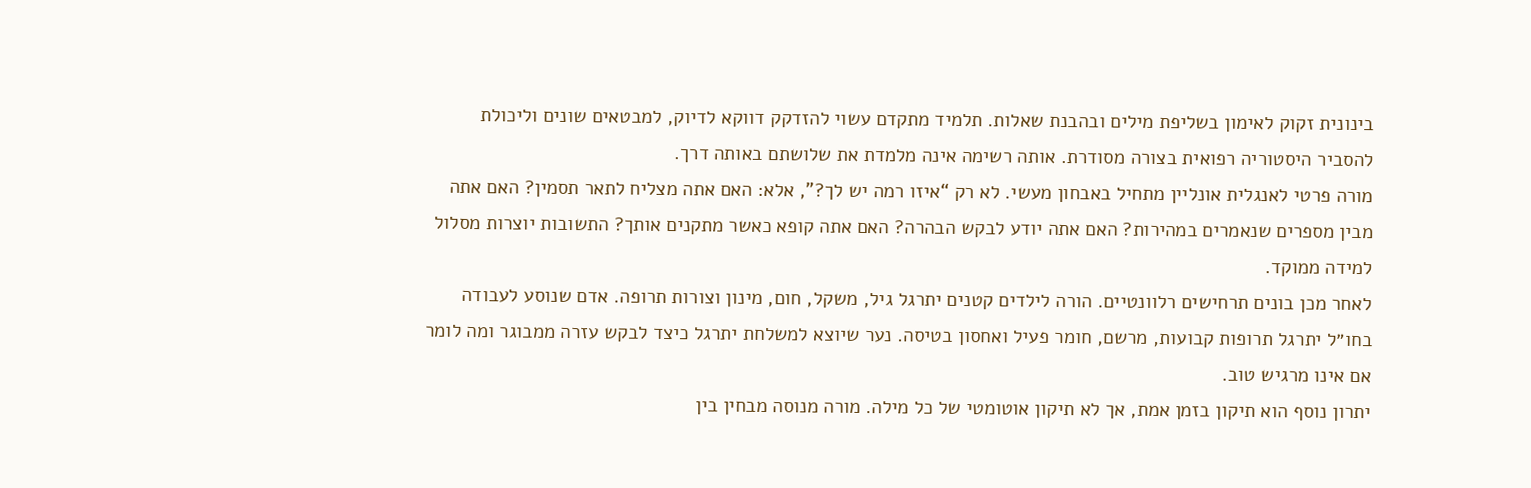בינונית זקוק לאימון בשליפת מילים ובהבנת שאלות. תלמיד מתקדם עשוי להזדקק דווקא לדיוק, למבטאים שונים וליכולת להסביר היסטוריה רפואית בצורה מסודרת. אותה רשימה אינה מלמדת את שלושתם באותה דרך.
מורה פרטי לאנגלית אונליין מתחיל באבחון מעשי. לא רק “איזו רמה יש לך?”, אלא: האם אתה מצליח לתאר תסמין? האם אתה מבין מספרים שנאמרים במהירות? האם אתה יודע לבקש הבהרה? האם אתה קופא כאשר מתקנים אותך? התשובות יוצרות מסלול למידה ממוקד.
לאחר מכן בונים תרחישים רלוונטיים. הורה לילדים קטנים יתרגל גיל, משקל, חום, מינון וצורות תרופה. אדם שנוסע לעבודה בחו״ל יתרגל תרופות קבועות, מרשם, חומר פעיל ואחסון בטיסה. נער שיוצא למשלחת יתרגל כיצד לבקש עזרה ממבוגר ומה לומר אם אינו מרגיש טוב.
יתרון נוסף הוא תיקון בזמן אמת, אך לא תיקון אוטומטי של כל מילה. מורה מנוסה מבחין בין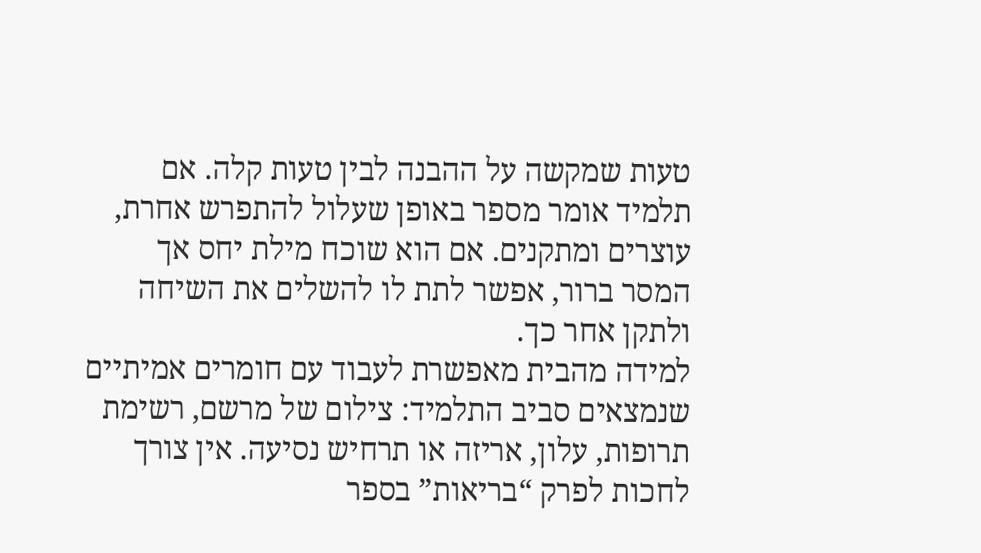טעות שמקשה על ההבנה לבין טעות קלה. אם תלמיד אומר מספר באופן שעלול להתפרש אחרת, עוצרים ומתקנים. אם הוא שוכח מילת יחס אך המסר ברור, אפשר לתת לו להשלים את השיחה ולתקן אחר כך.
למידה מהבית מאפשרת לעבוד עם חומרים אמיתיים שנמצאים סביב התלמיד: צילום של מרשם, רשימת תרופות, עלון, אריזה או תרחיש נסיעה. אין צורך לחכות לפרק “בריאות” בספר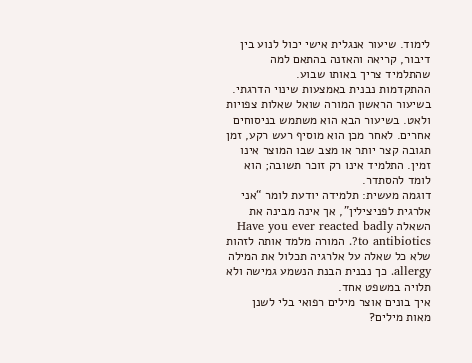לימוד. שיעור אנגלית אישי יכול לנוע בין דיבור, קריאה והאזנה בהתאם למה שהתלמיד צריך באותו שבוע.
ההתקדמות נבנית באמצעות שינוי הדרגתי. בשיעור הראשון המורה שואל שאלות צפויות ולאט. בשיעור הבא הוא משתמש בניסוחים אחרים. לאחר מכן הוא מוסיף רעש רקע, זמן תגובה קצר יותר או מצב שבו המוצר אינו זמין. התלמיד אינו רק זוכר תשובה; הוא לומד להסתדר.
דוגמה מעשית: תלמידה יודעת לומר “אני אלרגית לפניצילין”, אך אינה מבינה את השאלה Have you ever reacted badly to antibiotics?. המורה מלמד אותה לזהות שלא כל שאלה על אלרגיה תכלול את המילה allergy. כך נבנית הבנת הנשמע גמישה ולא תלויה במשפט אחד.
איך בונים אוצר מילים רפואי בלי לשנן מאות מילים?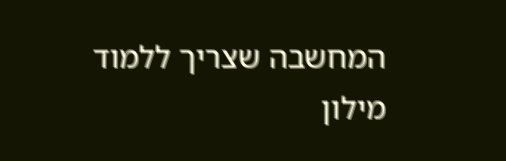המחשבה שצריך ללמוד מילון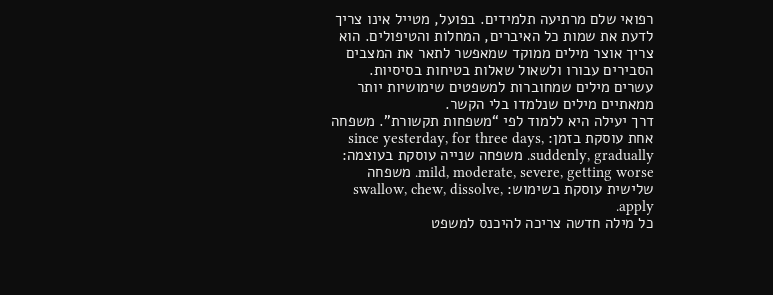רפואי שלם מרתיעה תלמידים. בפועל, מטייל אינו צריך לדעת את שמות כל האיברים, המחלות והטיפולים. הוא צריך אוצר מילים ממוקד שמאפשר לתאר את המצבים הסבירים עבורו ולשאול שאלות בטיחות בסיסיות. עשרים מילים שמחוברות למשפטים שימושיות יותר ממאתיים מילים שנלמדו בלי הקשר.
דרך יעילה היא ללמוד לפי “משפחות תקשורת”. משפחה אחת עוסקת בזמן: since yesterday, for three days, suddenly, gradually. משפחה שנייה עוסקת בעוצמה: mild, moderate, severe, getting worse. משפחה שלישית עוסקת בשימוש: swallow, chew, dissolve, apply.
כל מילה חדשה צריכה להיכנס למשפט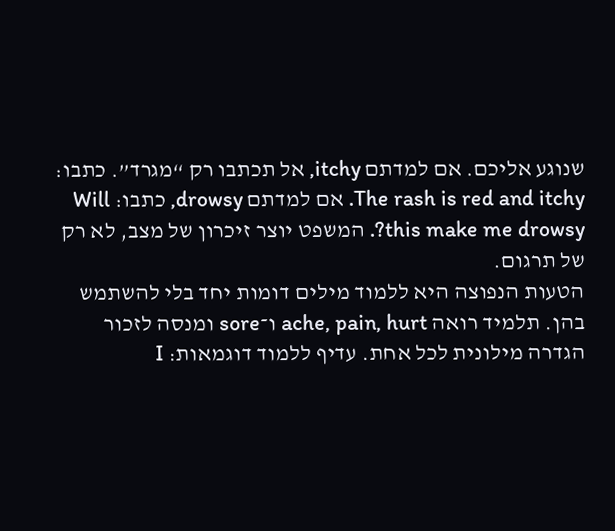שנוגע אליכם. אם למדתם itchy, אל תכתבו רק “מגרד”. כתבו: The rash is red and itchy. אם למדתם drowsy, כתבו: Will this make me drowsy?. המשפט יוצר זיכרון של מצב, לא רק של תרגום.
הטעות הנפוצה היא ללמוד מילים דומות יחד בלי להשתמש בהן. תלמיד רואה ache, pain, hurt ו־sore ומנסה לזכור הגדרה מילונית לכל אחת. עדיף ללמוד דוגמאות: I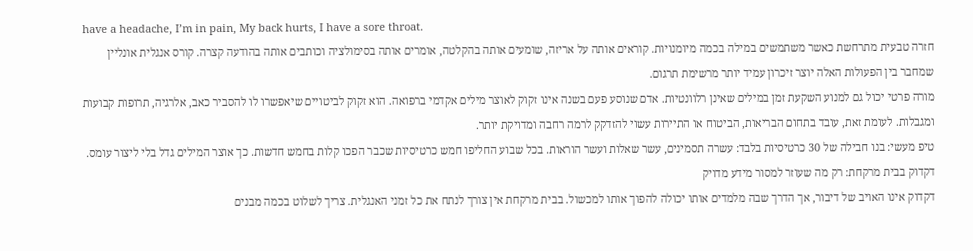have a headache, I’m in pain, My back hurts, I have a sore throat.
חזרה טבעית מתרחשת כאשר משתמשים במילה בכמה מיומנויות. קוראים אותה על אריזה, שומעים אותה בהקלטה, אומרים אותה בסימולציה וכותבים אותה בהודעה קצרה. קורס אנגלית אונליין שמחבר בין הפעולות האלה יוצר זיכרון עמיד יותר מרשימת תרגום.
מורה פרטי יכול גם למנוע השקעת זמן במילים שאינן רלוונטיות. אדם שנוסע פעם בשנה אינו זקוק לאוצר מילים אקדמי ברפואה. הוא זקוק לביטויים שיאפשרו לו להסביר כאב, אלרגיה, תרופות קבועות ומגבלות. לעומת זאת, עובד בתחום הבריאות, הביטוח או התיירות עשוי להזדקק לרמה רחבה ומדויקת יותר.
טיפ מעשי: בנו חבילה של 30 כרטיסיות בלבד: עשרה תסמינים, עשר שאלות ועשר הוראות. בכל שבוע החליפו חמש כרטיסיות שכבר הפכו קלות בחמש חדשות. כך אוצר המילים גדל בלי ליצור עומס.
דקדוק בבית מרקחת: רק מה שעוזר למסור מידע מדויק
דקדוק אינו האויב של דיבור, אך הדרך שבה מלמדים אותו יכולה להפוך אותו למכשול. בבית מרקחת אין צורך לנתח את כל זמני האנגלית. צריך לשלוט בכמה מבנים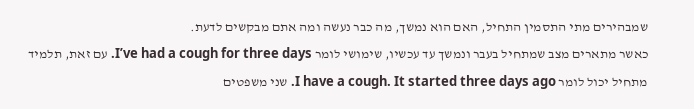שמבהירים מתי התסמין התחיל, האם הוא נמשך, מה כבר נעשה ומה אתם מבקשים לדעת.
כאשר מתארים מצב שמתחיל בעבר ונמשך עד עכשיו, שימושי לומר I’ve had a cough for three days. עם זאת, תלמיד מתחיל יכול לומר I have a cough. It started three days ago. שני משפטים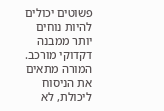פשוטים יכולים להיות נוחים יותר ממבנה דקדוקי מורכב. המורה מתאים את הניסוח ליכולת, לא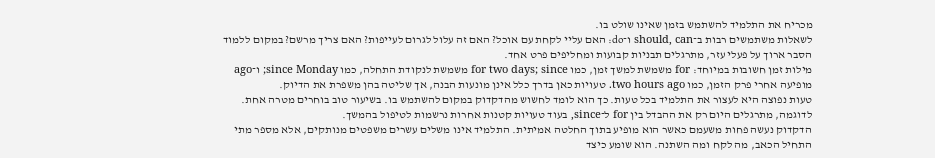מכריח את התלמיד להשתמש בזמן שאינו שולט בו.
לשאלות משתמשים רבות ב־should, can ו־do: האם עליי לקחת עם אוכל? האם זה עלול לגרום לעייפות? האם צריך מרשם? במקום ללמוד הסבר ארוך על פעלי עזר, מתרגלים תבניות קבועות ומחליפים פרט אחד.
מילות זמן חשובות במיוחד: for משמשת למשך זמן, כמו for two days; since משמשת לנקודת התחלה, כמו since Monday; ו־ago מופיעה אחרי פרק הזמן, כמו two hours ago. טעויות כאן בדרך כלל אינן מונעות הבנה, אך שליטה בהן משפרת את הדיוק.
טעות נפוצה היא לעצור את התלמיד בכל טעות. כך הוא לומד לחשוש מהדקדוק במקום להשתמש בו. בשיעור טוב בוחרים מטרה אחת. לדוגמה, מתרגלים היום רק את ההבדל בין for ל־since, בעוד טעויות קטנות אחרות נרשמות לטיפול בהמשך.
הדקדוק נעשה פחות משעמם כאשר הוא מופיע בתוך החלטה אמיתית. התלמיד אינו משלים עשרים משפטים מנותקים, אלא מספר מתי התחיל הכאב, מה לקח ומה השתנה. הוא שומע כיצד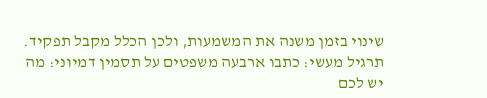שינוי בזמן משנה את המשמעות, ולכן הכלל מקבל תפקיד.
תרגיל מעשי: כתבו ארבעה משפטים על תסמין דמיוני: מה יש לכם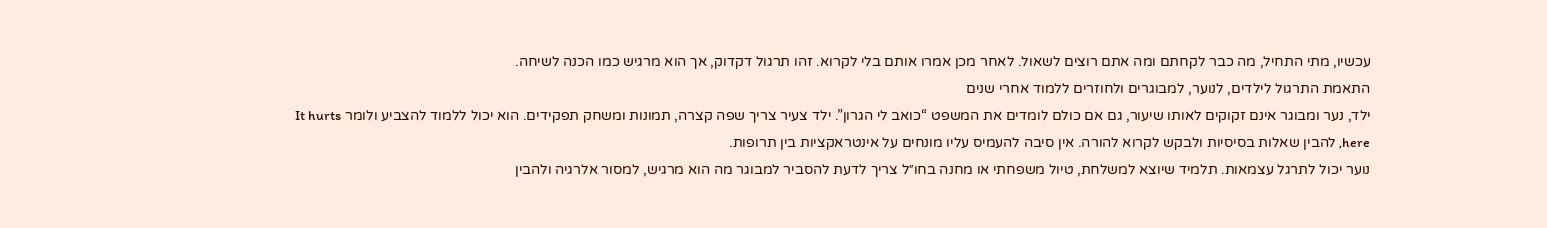עכשיו, מתי התחיל, מה כבר לקחתם ומה אתם רוצים לשאול. לאחר מכן אמרו אותם בלי לקרוא. זהו תרגול דקדוק, אך הוא מרגיש כמו הכנה לשיחה.
התאמת התרגול לילדים, לנוער, למבוגרים ולחוזרים ללמוד אחרי שנים
ילד, נער ומבוגר אינם זקוקים לאותו שיעור, גם אם כולם לומדים את המשפט “כואב לי הגרון”. ילד צעיר צריך שפה קצרה, תמונות ומשחק תפקידים. הוא יכול ללמוד להצביע ולומר It hurts here, להבין שאלות בסיסיות ולבקש לקרוא להורה. אין סיבה להעמיס עליו מונחים על אינטראקציות בין תרופות.
נוער יכול לתרגל עצמאות. תלמיד שיוצא למשלחת, טיול משפחתי או מחנה בחו״ל צריך לדעת להסביר למבוגר מה הוא מרגיש, למסור אלרגיה ולהבין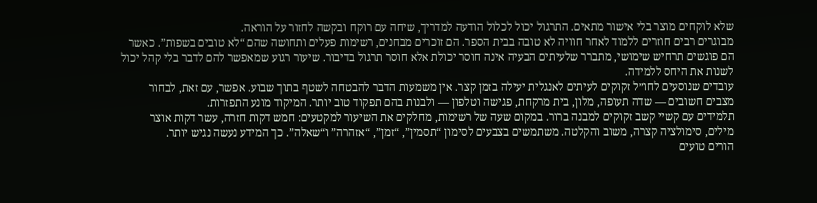שלא לוקחים מוצר בלי אישור מתאים. התרגול יכול לכלול הודעה למדריך, שיחה עם רוקח ובקשה לחזור על הוראה.
מבוגרים רבים חוזרים ללמוד לאחר חוויה לא טובה בבית הספר. הם זוכרים מבחנים, רשימות פעלים ותחושה שהם “לא טובים בשפות”. כאשר הם פוגשים תרחיש שימושי, מתברר שלעיתים הבעיה אינה חוסר יכולת אלא חוסר תרגול בדיבור. שיעור רגוע שמאפשר להם לדבר בלי קהל יכול לשנות את היחס ללמידה.
עובדים שנוסעים לחו״ל זקוקים לעיתים לאנגלית יעילה בזמן קצר. אין משמעות הדבר להבטחה לשטף בתוך שבוע. אפשר, עם זאת, לבחור מצבים חשובים — שדה תעופה, מלון, בית מרקחת, פגישה וטלפון — ולבנות בהם תפקוד טוב יותר. המיקוד מונע התפזרות.
תלמידים עם קשיי קשב זקוקים למבנה ברור. במקום שעה של רשימות, מחלקים את השיעור למקטעים: חמש דקות חזרה, עשר דקות אוצר מילים, סימולציה קצרה, משוב והקלטה. משתמשים בצבעים לסימון “תסמין”, “זמן”, “אזהרה” ו“שאלה”. כך המידע נעשה נגיש יותר.
הורים טועים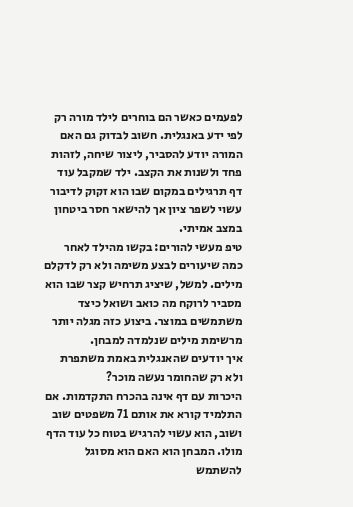לפעמים כאשר הם בוחרים לילד מורה רק לפי ידע באנגלית. חשוב לבדוק גם האם המורה יודע להסביר, ליצור שיחה, לזהות פחד ולשנות את הקצב. ילד שמקבל עוד דף תרגילים במקום שבו הוא זקוק לדיבור עשוי לשפר ציון אך להישאר חסר ביטחון במצב אמיתי.
טיפ מעשי להורים: בקשו מהילד לאחר כמה שיעורים לבצע משימה ולא רק לדקלם מילים. למשל, שיציג תרחיש קצר שבו הוא מסביר לרוקח מה כואב ושואל כיצד משתמשים במוצר. ביצוע כזה מגלה יותר מרשימת מילים שנלמדה למבחן.
איך יודעים שהאנגלית באמת משתפרת ולא רק שהחומר נעשה מוכר?
היכרות עם דף אינה בהכרח התקדמות. אם התלמיד קורא את אותם 71 משפטים שוב ושוב, הוא עשוי להרגיש בטוח כל עוד הדף מולו. המבחן הוא האם הוא מסוגל להשתמש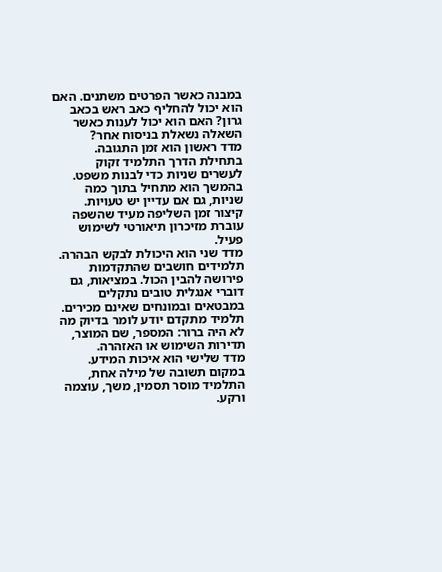במבנה כאשר הפרטים משתנים. האם הוא יכול להחליף כאב ראש בכאב גרון? האם הוא יכול לענות כאשר השאלה נשאלת בניסוח אחר?
מדד ראשון הוא זמן התגובה. בתחילת הדרך התלמיד זקוק לעשרים שניות כדי לבנות משפט. בהמשך הוא מתחיל בתוך כמה שניות, גם אם עדיין יש טעויות. קיצור זמן השליפה מעיד שהשפה עוברת מזיכרון תיאורטי לשימוש פעיל.
מדד שני הוא היכולת לבקש הבהרה. תלמידים חושבים שהתקדמות פירושה להבין הכול. במציאות, גם דוברי אנגלית טובים נתקלים במבטאים ובמונחים שאינם מכירים. תלמיד מתקדם יודע לומר בדיוק מה לא היה ברור: המספר, שם המוצר, תדירות השימוש או האזהרה.
מדד שלישי הוא איכות המידע. במקום תשובה של מילה אחת, התלמיד מוסר תסמין, משך, עוצמה ורקע.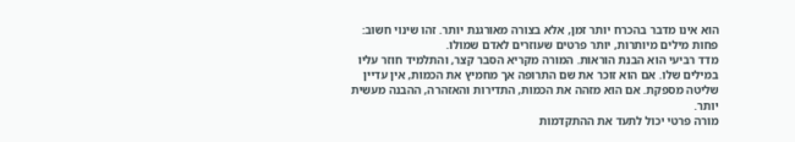הוא אינו מדבר בהכרח יותר זמן, אלא בצורה מאורגנת יותר. זהו שינוי חשוב: פחות מילים מיותרות, יותר פרטים שעוזרים לאדם שמולו.
מדד רביעי הוא הבנת הוראות. המורה מקריא הסבר קצר, והתלמיד חוזר עליו במילים שלו. אם הוא זוכר את שם התרופה אך מחמיץ את הכמות, אין עדיין שליטה מספקת. אם הוא מזהה את הכמות, התדירות והאזהרה, ההבנה מעשית יותר.
מורה פרטי יכול לתעד את ההתקדמות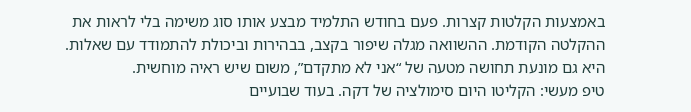באמצעות הקלטות קצרות. פעם בחודש התלמיד מבצע אותו סוג משימה בלי לראות את ההקלטה הקודמת. ההשוואה מגלה שיפור בקצב, בבהירות וביכולת להתמודד עם שאלות. היא גם מונעת תחושה מטעה של “אני לא מתקדם”, משום שיש ראיה מוחשית.
טיפ מעשי: הקליטו היום סימולציה של דקה. בעוד שבועיים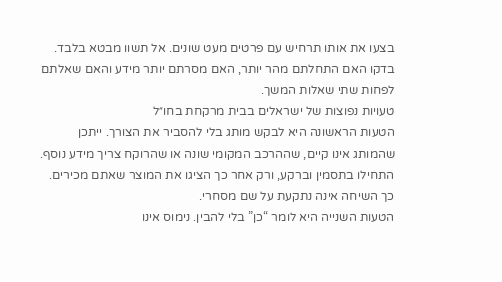בצעו את אותו תרחיש עם פרטים מעט שונים. אל תשוו מבטא בלבד. בדקו האם התחלתם מהר יותר, האם מסרתם יותר מידע והאם שאלתם לפחות שתי שאלות המשך.
טעויות נפוצות של ישראלים בבית מרקחת בחו״ל
הטעות הראשונה היא לבקש מותג בלי להסביר את הצורך. ייתכן שהמותג אינו קיים, שההרכב המקומי שונה או שהרוקח צריך מידע נוסף. התחילו בתסמין וברקע, ורק אחר כך הציגו את המוצר שאתם מכירים. כך השיחה אינה נתקעת על שם מסחרי.
הטעות השנייה היא לומר “כן” בלי להבין. נימוס אינו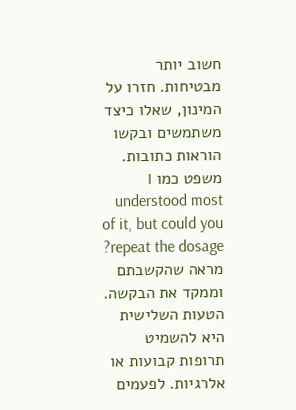חשוב יותר מבטיחות. חזרו על המינון, שאלו כיצד משתמשים ובקשו הוראות כתובות. משפט כמו I understood most of it, but could you repeat the dosage? מראה שהקשבתם וממקד את הבקשה.
הטעות השלישית היא להשמיט תרופות קבועות או אלרגיות. לפעמים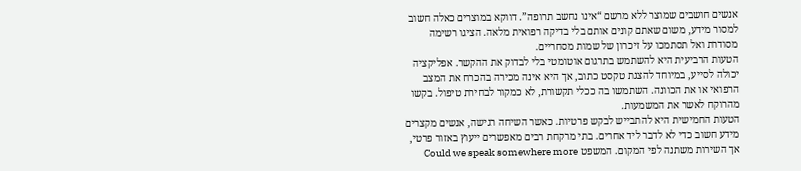אנשים חושבים שמוצר ללא מרשם “אינו נחשב תרופה”. דווקא במוצרים כאלה חשוב למסור מידע, משום שאתם קונים אותם בלי בדיקה רפואית מלאה. הציגו רשימה מסודרת ואל תסתמכו על זיכרון של שמות מסחריים.
הטעות הרביעית היא להשתמש בתרגום אוטומטי בלי לבדוק את ההקשר. אפליקציה יכולה לסייע, במיוחד להצגת טקסט כתוב, אך היא אינה מכירה בהכרח את המצב הרפואי או את הכוונה. השתמשו בה ככלי תקשורת, לא כמקור לבחירת טיפול. בקשו מהרוקח לאשר את המשמעות.
הטעות החמישית היא להתבייש לבקש פרטיות. כאשר השיחה רגישה, אנשים מקצרים מידע חשוב כדי לא לדבר ליד אחרים. בתי מרקחת רבים מאפשרים ייעוץ באזור פרטי, אך השירות משתנה לפי המקום. המשפט Could we speak somewhere more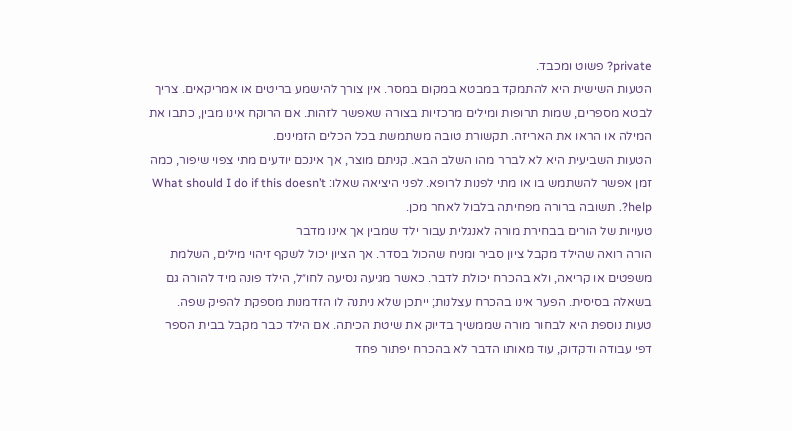private? פשוט ומכבד.
הטעות השישית היא להתמקד במבטא במקום במסר. אין צורך להישמע בריטים או אמריקאים. צריך לבטא מספרים, שמות תרופות ומילים מרכזיות בצורה שאפשר לזהות. אם הרוקח אינו מבין, כתבו את המילה או הראו את האריזה. תקשורת טובה משתמשת בכל הכלים הזמינים.
הטעות השביעית היא לא לברר מהו השלב הבא. קניתם מוצר, אך אינכם יודעים מתי צפוי שיפור, כמה זמן אפשר להשתמש בו או מתי לפנות לרופא. לפני היציאה שאלו: What should I do if this doesn’t help?. תשובה ברורה מפחיתה בלבול לאחר מכן.
טעויות של הורים בבחירת מורה לאנגלית עבור ילד שמבין אך אינו מדבר
הורה רואה שהילד מקבל ציון סביר ומניח שהכול בסדר. אך הציון יכול לשקף זיהוי מילים, השלמת משפטים או קריאה, ולא בהכרח יכולת לדבר. כאשר מגיעה נסיעה לחו״ל, הילד פונה מיד להורה גם בשאלה בסיסית. הפער אינו בהכרח עצלנות; ייתכן שלא ניתנה לו הזדמנות מספקת להפיק שפה.
טעות נוספת היא לבחור מורה שממשיך בדיוק את שיטת הכיתה. אם הילד כבר מקבל בבית הספר דפי עבודה ודקדוק, עוד מאותו הדבר לא בהכרח יפתור פחד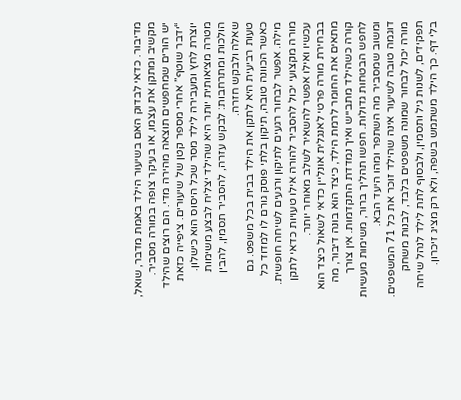מדיבור. כדאי לבדוק האם בשיעור הילד באמת מדבר, שואל, מקשיב ומתקן את עצמו, או בעיקר צופה במורה מסביר.
יש הורים שמחפשים תוצאה מהירה מדי. הם רוצים שהילד “ידבר שוטף” אחרי מספר קטן של שיעורים. ציפייה כזאת יוצרת לחץ ומעבירה לילד מסר שכל היסוס הוא כישלון. מטרה מציאותית יותר היא שהילד יצליח לבצע משימות הולכות ומתרחבות: לבקש עזרה, להסביר תסמין, להבין שאלה ולבקש חזרה.
טעות רביעית היא לתקן את הילד בבית בכל משפט. גם כאשר הכוונה טובה, תיקון בלתי פוסק גורם לו למדוד כל מילה. אפשר לבחור רגעים לתיקון ורגעים לשיחה חופשית. מורה מקצועי יכול להסביר להורה אילו טעויות כדאי לתקן עכשיו ואילו אפשר להשאיר לשלב מאוחר יותר.
בבחירת מורה פרטי לאנגלית אונליין כדאי לשאול כיצד הוא מתאים את החומר לרמת הילד, כיצד הוא בונה דיבור, מה קורה כשהילד מתבייש ואיך נמדדת התקדמות. אין צורך לחפש הבטחות גדולות. חפשו תהליך ברור, משימות מעשיות ומשוב שמסביר מה השתפר ומהו היעד הבא.
דוגמה טובה לשיעור אינה שהילד זוכר את כל 71 המשפטים. מורה יכול לבחור שמונה משפטים בלבד, לבנות משחק תפקידים, לשנות גיל ותסמין, ולבסוף לתת לילד לנהל שיחה בלי דף. כך הילד משתמש בשפה, ולא רק מציג זיכרון.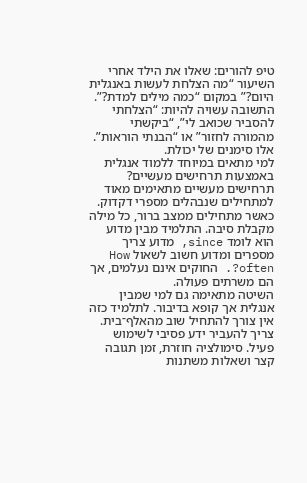טיפ להורים: שאלו את הילד אחרי השיעור “מה הצלחת לעשות באנגלית היום?” במקום “כמה מילים למדת?”. התשובה עשויה להיות: “הצלחתי להסביר שכואב לי”, “ביקשתי מהמורה לחזור” או “הבנתי הוראות”. אלו סימנים של יכולת.
למי מתאים במיוחד ללמוד אנגלית באמצעות תרחישים מעשיים?
תרחישים מעשיים מתאימים מאוד למתחילים שנבהלים מספרי דקדוק. כאשר מתחילים ממצב ברור, כל מילה מקבלת סיבה. התלמיד מבין מדוע הוא לומד since, מדוע צריך מספרים ומדוע חשוב לשאול How often?. החוקים אינם נעלמים, אך הם משרתים פעולה.
השיטה מתאימה גם למי שמבין אנגלית אך קופא בדיבור. לתלמיד כזה אין צורך להתחיל שוב מהאלף־בית. צריך להעביר ידע פסיבי לשימוש פעיל. סימולציה חוזרת, זמן תגובה קצר ושאלות משתנות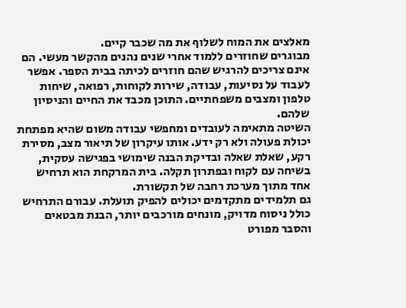מאלצים את המוח לשלוף את מה שכבר קיים.
מבוגרים שחוזרים ללמוד אחרי שנים נהנים מהקשר מעשי. הם אינם צריכים להרגיש שהם חוזרים לכיתה בבית הספר. אפשר לעבוד על נסיעות, עבודה, שירות לקוחות, רפואה, שיחות טלפון ומצבים משפחתיים. התוכן מכבד את החיים והניסיון שלהם.
השיטה מתאימה לעובדים ומחפשי עבודה משום שהיא מפתחת יכולת פעולה ולא רק ידע. אותו עיקרון של תיאור מצב, מסירת רקע, שאלת שאלה ובדיקת הבנה שימושי בפגישה עסקית, בשיחה עם לקוח ובפתרון תקלה. בית המרקחת הוא תרחיש אחד מתוך מערכת רחבה של תקשורת.
גם תלמידים מתקדמים יכולים להפיק תועלת. עבורם התרחיש כולל ניסוח מדויק, מונחים מורכבים יותר, הבנת מבטאים והסבר מפורט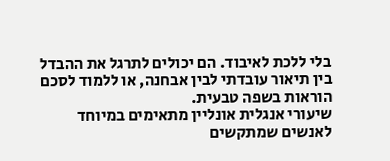בלי ללכת לאיבוד. הם יכולים לתרגל את ההבדל בין תיאור עובדתי לבין אבחנה, או ללמוד לסכם הוראות בשפה טבעית.
שיעורי אנגלית אונליין מתאימים במיוחד לאנשים שמתקשים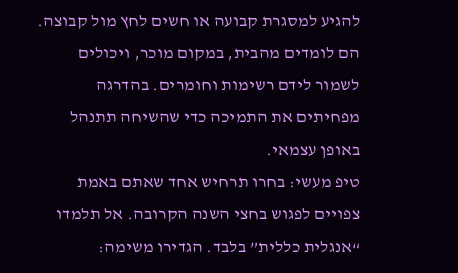להגיע למסגרת קבועה או חשים לחץ מול קבוצה. הם לומדים מהבית, במקום מוכר, ויכולים לשמור לידם רשימות וחומרים. בהדרגה מפחיתים את התמיכה כדי שהשיחה תתנהל באופן עצמאי.
טיפ מעשי: בחרו תרחיש אחד שאתם באמת צפויים לפגוש בחצי השנה הקרובה. אל תלמדו “אנגלית כללית” בלבד. הגדירו משימה: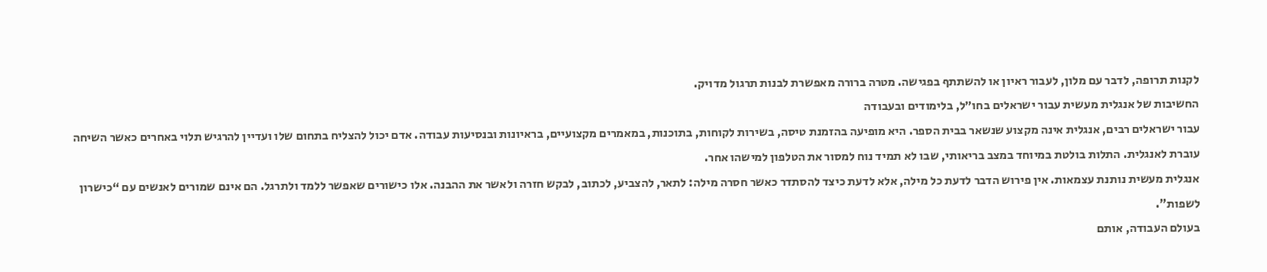לקנות תרופה, לדבר עם מלון, לעבור ראיון או להשתתף בפגישה. מטרה ברורה מאפשרת לבנות תרגול מדויק.
החשיבות של אנגלית מעשית עבור ישראלים בחו״ל, בלימודים ובעבודה
עבור ישראלים רבים, אנגלית אינה מקצוע שנשאר בבית הספר. היא מופיעה בהזמנת טיסה, בשירות לקוחות, בתוכנות, במאמרים מקצועיים, בראיונות ובנסיעות עבודה. אדם יכול להצליח בתחום שלו ועדיין להרגיש תלוי באחרים כאשר השיחה עוברת לאנגלית. התלות בולטת במיוחד במצב בריאותי, שבו לא תמיד נוח למסור את הטלפון למישהו אחר.
אנגלית מעשית נותנת עצמאות. אין פירוש הדבר לדעת כל מילה, אלא לדעת כיצד להסתדר כאשר חסרה מילה: לתאר, להצביע, לכתוב, לבקש חזרה ולאשר את ההבנה. אלו כישורים שאפשר ללמד ולתרגל. הם אינם שמורים לאנשים עם “כישרון לשפות”.
בעולם העבודה, אותם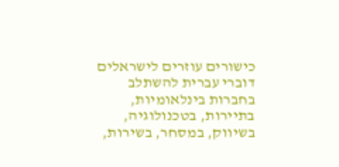כישורים עוזרים לישראלים דוברי עברית להשתלב בחברות בינלאומיות, בתיירות, בטכנולוגיה, בשיווק, במסחר, בשירות,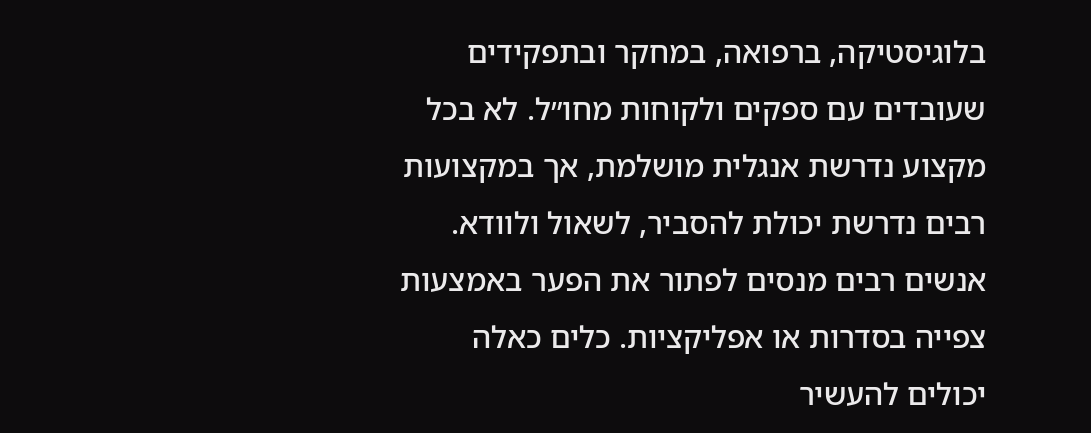בלוגיסטיקה, ברפואה, במחקר ובתפקידים שעובדים עם ספקים ולקוחות מחו״ל. לא בכל מקצוע נדרשת אנגלית מושלמת, אך במקצועות רבים נדרשת יכולת להסביר, לשאול ולוודא.
אנשים רבים מנסים לפתור את הפער באמצעות צפייה בסדרות או אפליקציות. כלים כאלה יכולים להעשיר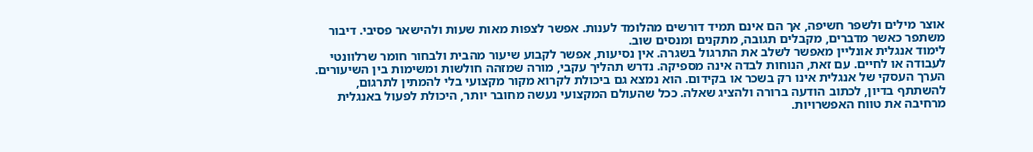אוצר מילים ולשפר חשיפה, אך הם אינם תמיד דורשים מהלומד לענות. אפשר לצפות מאות שעות ולהישאר פסיבי. דיבור משתפר כאשר מדברים, מקבלים תגובה, מתקנים ומנסים שוב.
לימוד אנגלית אונליין מאפשר לשלב את התרגול בשגרה. אין נסיעות, אפשר לקבוע שיעור מהבית ולבחור חומר שרלוונטי לעבודה או לחיים. עם זאת, הנוחות לבדה אינה מספיקה. נדרש תהליך עקבי, מורה שמזהה חולשות ומשימות בין השיעורים.
הערך העסקי של אנגלית אינו רק בשכר או בקידום. הוא נמצא גם ביכולת לקרוא מקור מקצועי בלי להמתין לתרגום, להשתתף בדיון, לכתוב הודעה ברורה ולהציג שאלה. ככל שהעולם המקצועי נעשה מחובר יותר, היכולת לפעול באנגלית מרחיבה את טווח האפשרויות.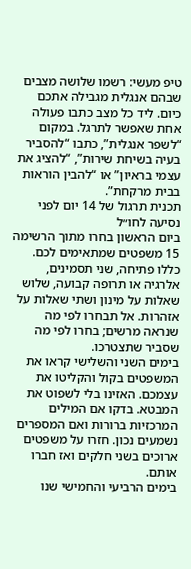טיפ מעשי: רשמו שלושה מצבים שבהם אנגלית מגבילה אתכם כיום. ליד כל מצב כתבו פעולה אחת שאפשר לתרגל. במקום “לשפר אנגלית”, כתבו “להסביר בעיה בשיחת שירות”, “להציג את עצמי בראיון” או “להבין הוראות בבית מרקחת”.
תכנית תרגול של 14 יום לפני נסיעה לחו״ל
ביום הראשון בחרו מתוך הרשימה 15 משפטים שמתאימים לכם. כללו פתיחה, שני תסמינים, אלרגיה או תרופה קבועה, שלוש שאלות על מינון ושתי שאלות על אזהרות. אל תבחרו לפי מה שנראה מרשים; בחרו לפי מה שסביר שתצטרכו.
בימים השני והשלישי קראו את המשפטים בקול והקליטו את עצמכם. האזינו בלי לשפוט את המבטא. בדקו אם המילים המרכזיות ברורות ואם המספרים נשמעים נכון. חזרו על משפטים ארוכים בשני חלקים ואז חברו אותם.
בימים הרביעי והחמישי שנו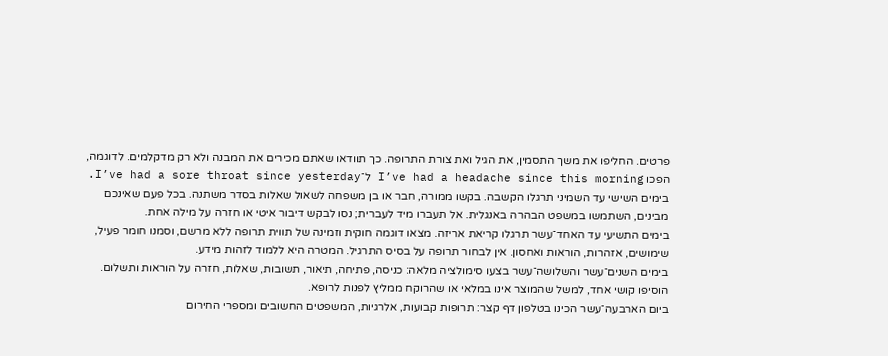פרטים. החליפו את משך התסמין, את הגיל ואת צורת התרופה. כך תוודאו שאתם מכירים את המבנה ולא רק מדקלמים. לדוגמה, הפכו I’ve had a headache since this morning ל־I’ve had a sore throat since yesterday.
בימים השישי עד השמיני תרגלו הקשבה. בקשו ממורה, חבר או בן משפחה לשאול שאלות בסדר משתנה. בכל פעם שאינכם מבינים, השתמשו במשפט הבהרה באנגלית. אל תעברו מיד לעברית; נסו לבקש דיבור איטי או חזרה על מילה אחת.
בימים התשיעי עד האחד־עשר תרגלו קריאת אריזה. מצאו דוגמה חוקית וזמינה של תווית תרופה ללא מרשם, וסמנו חומר פעיל, שימושים, אזהרות, הוראות ואחסון. אין לבחור תרופה על בסיס התרגיל. המטרה היא ללמוד לזהות מידע.
בימים השנים־עשר והשלושה־עשר בצעו סימולציה מלאה: כניסה, פתיחה, תיאור, תשובות, שאלות, חזרה על הוראות ותשלום. הוסיפו קושי אחד, למשל שהמוצר אינו במלאי או שהרוקח ממליץ לפנות לרופא.
ביום הארבעה־עשר הכינו בטלפון דף קצר: תרופות קבועות, אלרגיות, המשפטים החשובים ומספרי החירום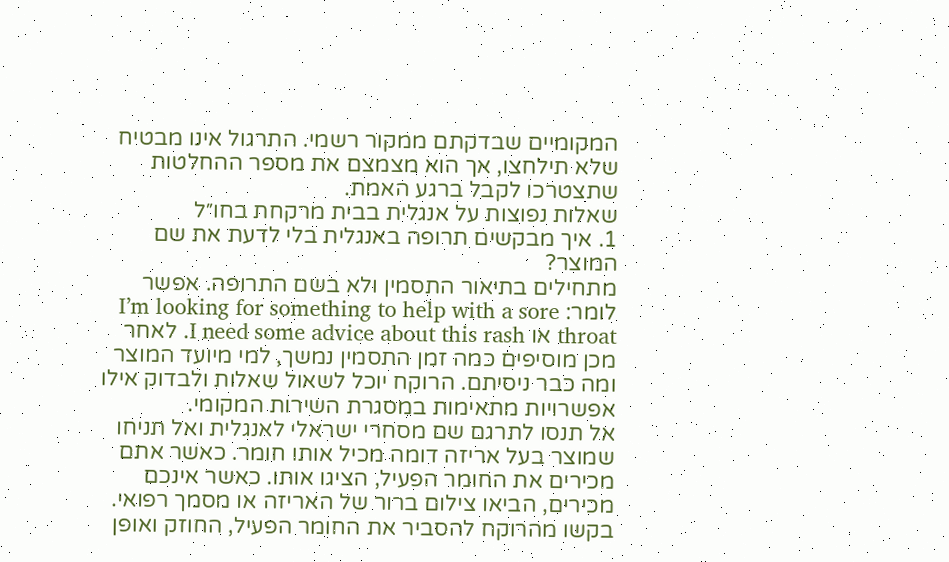המקומיים שבדקתם ממקור רשמי. התרגול אינו מבטיח שלא תילחצו, אך הוא מצמצם את מספר ההחלטות שתצטרכו לקבל ברגע האמת.
שאלות נפוצות על אנגלית בבית מרקחת בחו״ל
1. איך מבקשים תרופה באנגלית בלי לדעת את שם המוצר?
מתחילים בתיאור התסמין ולא בשם התרופה. אפשר לומר: I’m looking for something to help with a sore throat או I need some advice about this rash. לאחר מכן מוסיפים כמה זמן התסמין נמשך, למי מיועד המוצר ומה כבר ניסיתם. הרוקח יוכל לשאול שאלות ולבדוק אילו אפשרויות מתאימות במסגרת השירות המקומי.
אל תנסו לתרגם שם מסחרי ישראלי לאנגלית ואל תניחו שמוצר בעל אריזה דומה מכיל אותו חומר. כאשר אתם מכירים את החומר הפעיל, הציגו אותו. כאשר אינכם מכירים, הביאו צילום ברור של האריזה או מסמך רפואי. בקשו מהרוקח להסביר את החומר הפעיל, החוזק ואופן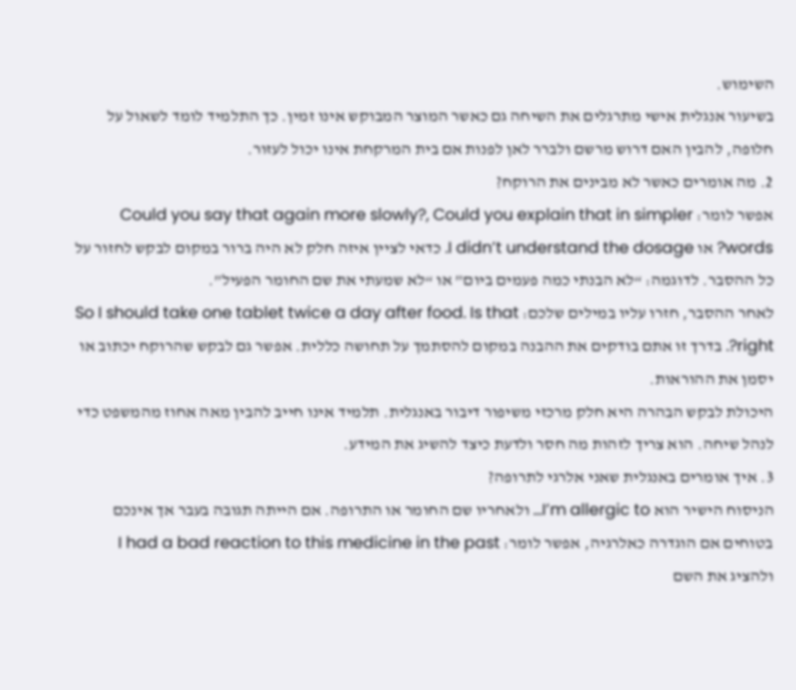השימוש.
בשיעור אנגלית אישי מתרגלים את השיחה גם כאשר המוצר המבוקש אינו זמין. כך התלמיד לומד לשאול על חלופה, להבין האם דרוש מרשם ולברר לאן לפנות אם בית המרקחת אינו יכול לעזור.
2. מה אומרים כאשר לא מבינים את הרוקח?
אפשר לומר: Could you say that again more slowly?, Could you explain that in simpler words? או I didn’t understand the dosage. כדאי לציין איזה חלק לא היה ברור במקום לבקש לחזור על כל ההסבר. לדוגמה: “לא הבנתי כמה פעמים ביום” או “לא שמעתי את שם החומר הפעיל”.
לאחר ההסבר, חזרו עליו במילים שלכם: So I should take one tablet twice a day after food. Is that right?. בדרך זו אתם בודקים את ההבנה במקום להסתמך על תחושה כללית. אפשר גם לבקש שהרוקח יכתוב או יסמן את ההוראות.
היכולת לבקש הבהרה היא חלק מרכזי משיפור דיבור באנגלית. תלמיד אינו חייב להבין מאה אחוז מהמשפט כדי לנהל שיחה. הוא צריך לזהות מה חסר ולדעת כיצד להשיג את המידע.
3. איך אומרים באנגלית שאני אלרגי לתרופה?
הניסוח הישיר הוא I’m allergic to… ולאחריו שם החומר או התרופה. אם הייתה תגובה בעבר אך אינכם בטוחים אם הוגדרה כאלרגיה, אפשר לומר: I had a bad reaction to this medicine in the past ולהציג את השם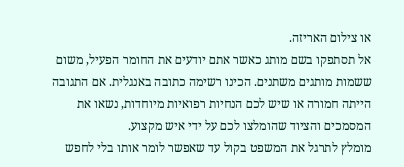או צילום האריזה.
אל תסתפקו בשם מותג כאשר אתם יודעים את החומר הפעיל, משום ששמות מותגים משתנים. הכינו רשימה כתובה באנגלית. אם התגובה הייתה חמורה או שיש לכם הנחיות רפואיות מיוחדות, נשאו את המסמכים והציוד שהומלצו לכם על ידי איש מקצוע.
מומלץ לתרגל את המשפט בקול עד שאפשר לומר אותו בלי לחפש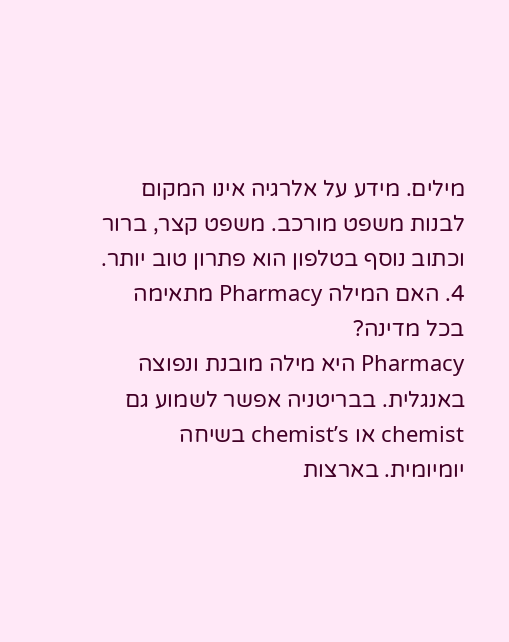מילים. מידע על אלרגיה אינו המקום לבנות משפט מורכב. משפט קצר, ברור וכתוב נוסף בטלפון הוא פתרון טוב יותר.
4. האם המילה Pharmacy מתאימה בכל מדינה?
Pharmacy היא מילה מובנת ונפוצה באנגלית. בבריטניה אפשר לשמוע גם chemist או chemist’s בשיחה יומיומית. בארצות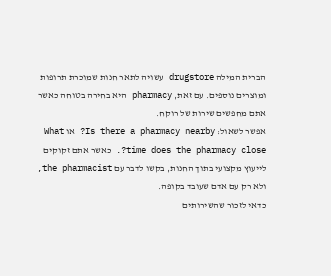הברית המילה drugstore עשויה לתאר חנות שמוכרת תרופות ומוצרים נוספים. עם זאת, pharmacy היא בחירה בטוחה כאשר אתם מחפשים שירות של רוקח.
אפשר לשאול: Is there a pharmacy nearby? או What time does the pharmacy close?. כאשר אתם זקוקים לייעוץ מקצועי בתוך החנות, בקשו לדבר עם the pharmacist, ולא רק עם אדם שעובד בקופה.
כדאי לזכור שהשירותים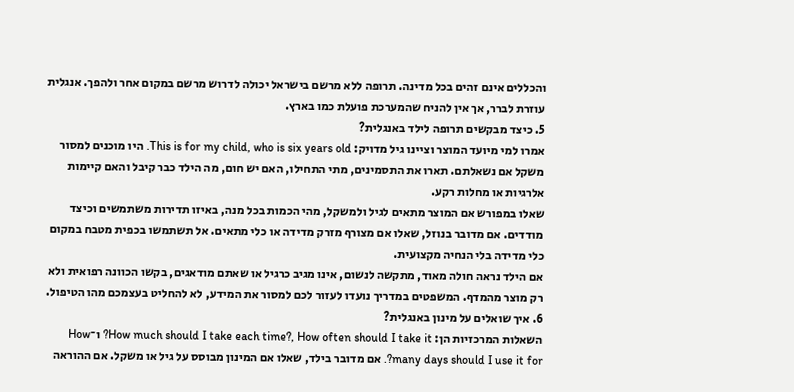והכללים אינם זהים בכל מדינה. תרופה ללא מרשם בישראל יכולה לדרוש מרשם במקום אחר ולהפך. אנגלית עוזרת לברר, אך אין להניח שהמערכת פועלת כמו בארץ.
5. כיצד מבקשים תרופה לילד באנגלית?
אמרו למי מיועד המוצר וציינו גיל מדויק: This is for my child, who is six years old. היו מוכנים למסור משקל אם נשאלתם. תארו את התסמינים, מתי התחילו, האם יש חום, מה הילד כבר קיבל והאם קיימות אלרגיות או מחלות רקע.
שאלו במפורש אם המוצר מתאים לגיל ולמשקל, מהי הכמות בכל מנה, באיזו תדירות משתמשים וכיצד מודדים. אם מדובר בנוזל, שאלו אם מצורף מזרק מדידה או כלי מתאים. אל תשתמשו בכפית מטבח במקום כלי מדידה בלי הנחיה מקצועית.
אם הילד נראה חולה מאוד, מתקשה לנשום, אינו מגיב כרגיל או שאתם מודאגים, בקשו הכוונה רפואית ולא רק מוצר מהמדף. המשפטים במדריך נועדו לעזור לכם למסור את המידע, לא להחליט בעצמכם מהו הטיפול.
6. איך שואלים על מינון באנגלית?
השאלות המרכזיות הן: How much should I take each time?, How often should I take it? ו־How many days should I use it for?. אם מדובר בילד, שאלו אם המינון מבוסס על גיל או משקל. אם ההוראה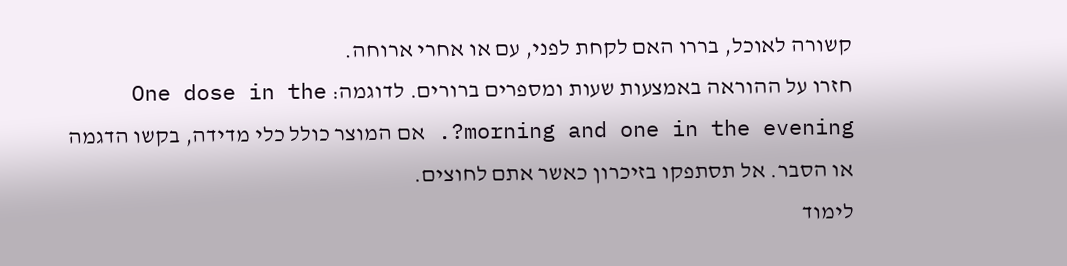קשורה לאוכל, בררו האם לקחת לפני, עם או אחרי ארוחה.
חזרו על ההוראה באמצעות שעות ומספרים ברורים. לדוגמה: One dose in the morning and one in the evening?. אם המוצר כולל כלי מדידה, בקשו הדגמה או הסבר. אל תסתפקו בזיכרון כאשר אתם לחוצים.
לימוד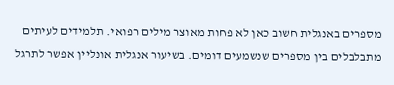מספרים באנגלית חשוב כאן לא פחות מאוצר מילים רפואי. תלמידים לעיתים מתבלבלים בין מספרים שנשמעים דומים. בשיעור אנגלית אונליין אפשר לתרגל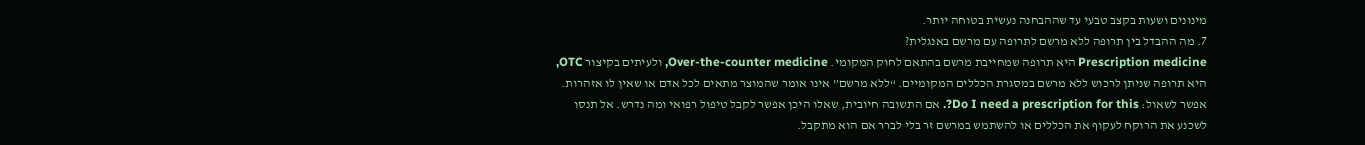מינונים ושעות בקצב טבעי עד שההבחנה נעשית בטוחה יותר.
7. מה ההבדל בין תרופה ללא מרשם לתרופה עם מרשם באנגלית?
Prescription medicine היא תרופה שמחייבת מרשם בהתאם לחוק המקומי. Over-the-counter medicine, ולעיתים בקיצור OTC, היא תרופה שניתן לרכוש ללא מרשם במסגרת הכללים המקומיים. “ללא מרשם” אינו אומר שהמוצר מתאים לכל אדם או שאין לו אזהרות.
אפשר לשאול: Do I need a prescription for this?. אם התשובה חיובית, שאלו היכן אפשר לקבל טיפול רפואי ומה נדרש. אל תנסו לשכנע את הרוקח לעקוף את הכללים או להשתמש במרשם זר בלי לברר אם הוא מתקבל.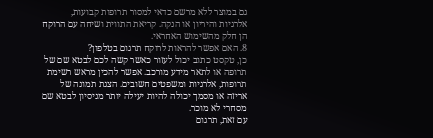גם במוצר ללא מרשם כדאי למסור תרופות קבועות, אלרגיות והיריון או הנקה. קריאת התווית ושיחה עם הרוקח הן חלק מהשימוש האחראי.
8. האם אפשר להראות לרוקח תרגום בטלפון?
כן, טקסט כתוב יכול לעזור כאשר קשה לכם לבטא שם של תרופה או לתאר מידע מורכב. אפשר להכין מראש רשימת תרופות, אלרגיות ומשפטים חשובים. הצגת תמונה של אריזה או מסמך יכולה להיות יעילה יותר מניסיון לבטא שם מסחרי לא מוכר.
עם זאת, תרגום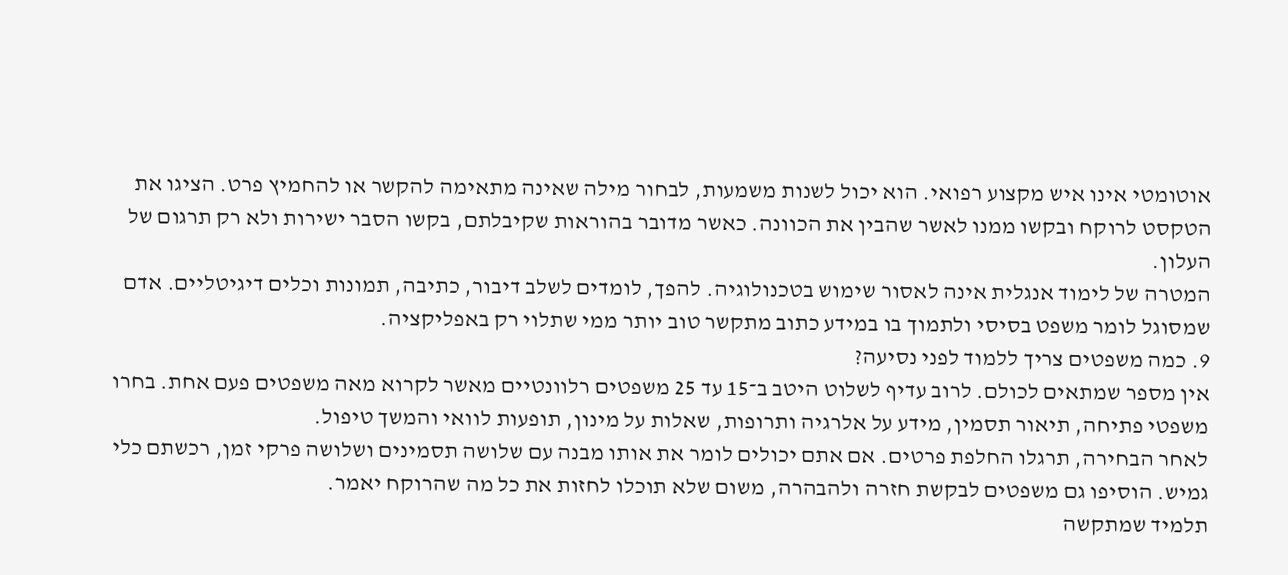אוטומטי אינו איש מקצוע רפואי. הוא יכול לשנות משמעות, לבחור מילה שאינה מתאימה להקשר או להחמיץ פרט. הציגו את הטקסט לרוקח ובקשו ממנו לאשר שהבין את הכוונה. כאשר מדובר בהוראות שקיבלתם, בקשו הסבר ישירות ולא רק תרגום של העלון.
המטרה של לימוד אנגלית אינה לאסור שימוש בטכנולוגיה. להפך, לומדים לשלב דיבור, כתיבה, תמונות וכלים דיגיטליים. אדם שמסוגל לומר משפט בסיסי ולתמוך בו במידע כתוב מתקשר טוב יותר ממי שתלוי רק באפליקציה.
9. כמה משפטים צריך ללמוד לפני נסיעה?
אין מספר שמתאים לכולם. לרוב עדיף לשלוט היטב ב־15 עד 25 משפטים רלוונטיים מאשר לקרוא מאה משפטים פעם אחת. בחרו משפטי פתיחה, תיאור תסמין, מידע על אלרגיה ותרופות, שאלות על מינון, תופעות לוואי והמשך טיפול.
לאחר הבחירה, תרגלו החלפת פרטים. אם אתם יכולים לומר את אותו מבנה עם שלושה תסמינים ושלושה פרקי זמן, רכשתם כלי גמיש. הוסיפו גם משפטים לבקשת חזרה ולהבהרה, משום שלא תוכלו לחזות את כל מה שהרוקח יאמר.
תלמיד שמתקשה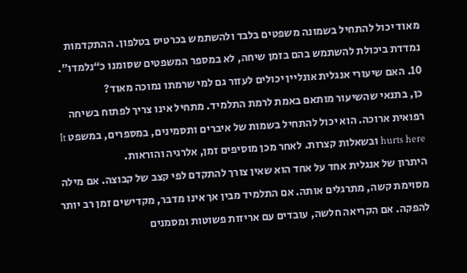מאוד יכול להתחיל בשמונה משפטים בלבד ולהשתמש בכרטיס בטלפון. ההתקדמות נמדדת ביכולת להשתמש בהם בזמן שיחה, לא במספר המשפטים שסומנו כ“נלמדו”.
10. האם שיעורי אנגלית אונליין יכולים לעזור גם למי שרמתו נמוכה מאוד?
כן, בתנאי שהשיעור מותאם באמת לרמת התלמיד. מתחיל אינו צריך לפתוח בשיחה רפואית ארוכה. הוא יכול להתחיל בשמות של איברים ותסמינים, במספרים, במשפט It hurts here ובשאלות קצרות. לאחר מכן מוסיפים זמן, אלרגיה והוראות.
היתרון של אנגלית אחד על אחד הוא שאין צורך להתקדם לפי קצב של קבוצה. אם מילה מסוימת קשה, מתרגלים אותה. אם התלמיד מבין אך אינו מדבר, מקדישים זמן רב יותר להפקה. אם הקריאה חלשה, עובדים עם אריזות פשוטות ומסמנים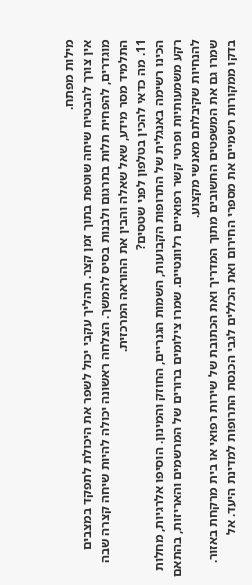מילות מפתח.
אין צורך להבטיח שיחה שוטפת בתוך זמן קצר. תהליך עקבי יכול לשפר את היכולת לתפקד במצבים מוגדרים, להפחית תלות בתרגום ולבנות בסיס להמשך. הצלחה ראשונה יכולה להיות שיחה קצרה שבה התלמיד מסר מידע, שאל שאלה והבין את ההוראה המרכזית.
11. מה כדאי להכין בטלפון לפני שטסים?
הכינו רשימה באנגלית של התרופות הקבועות, השמות הגנריים, החוזק והמינון. הוסיפו אלרגיות, מחלות רקע משמעותיות ופרטי קשר רפואיים רלוונטיים. שמרו צילומים ברורים של המרשמים והאריזות, בהתאם להנחיות שקיבלתם מאנשי מקצוע.
שמרו גם את המשפטים החשובים מתוך המדריך ואת הכתובת של שירות רפואי או בית מרקחת באזור. בדקו ממקורות רשמיים את מספרי החירום ואת הכללים לגבי הכנסת התרופות למדינת היעד. אל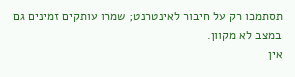תסתמכו רק על חיבור לאינטרנט; שמרו עותקים זמינים גם במצב לא מקוון.
אין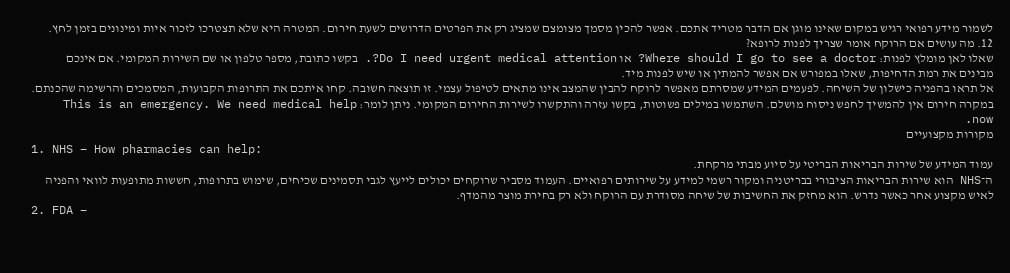לשמור מידע רפואי רגיש במקום שאינו מוגן אם הדבר מטריד אתכם. אפשר להכין מסמך מצומצם שמציג רק את הפרטים הדרושים לשעת חירום. המטרה היא שלא תצטרכו לזכור איות ומינונים בזמן לחץ.
12. מה עושים אם הרוקח אומר שצריך לפנות לרופא?
שאלו לאן מומלץ לפנות: Where should I go to see a doctor? או Do I need urgent medical attention?. בקשו כתובת, מספר טלפון או שם השירות המקומי. אם אינכם מבינים את רמת הדחיפות, שאלו במפורש אם אפשר להמתין או שיש לפנות מיד.
אל תראו בהפניה כישלון של השיחה. לפעמים המידע שמסרתם מאפשר לרוקח להבין שהמצב אינו מתאים לטיפול עצמי. זו תוצאה חשובה. קחו איתכם את התרופות הקבועות, המסמכים והרשימה שהכנתם.
במקרה חירום אין להמשיך לחפש ניסוח מושלם. השתמשו במילים פשוטות, בקשו עזרה והתקשרו לשירות החירום המקומי. ניתן לומר: This is an emergency. We need medical help now.
מקורות מקצועיים
1. NHS – How pharmacies can help:
עמוד המידע של שירות הבריאות הבריטי על סיוע מבתי מרקחת.
ה־NHS הוא שירות הבריאות הציבורי בבריטניה ומקור רשמי למידע על שירותים רפואיים. העמוד מסביר שרוקחים יכולים לייעץ לגבי תסמינים שכיחים, שימוש בתרופות, חששות מתופעות לוואי והפניה לאיש מקצוע אחר כאשר נדרש. הוא מחזק את החשיבות של שיחה מסודרת עם הרוקח ולא רק בחירת מוצר מהמדף.
2. FDA –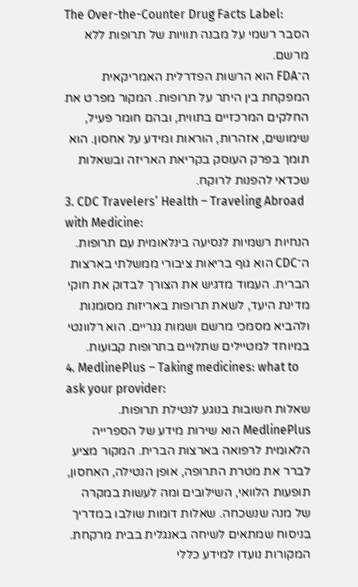The Over-the-Counter Drug Facts Label:
הסבר רשמי על מבנה תוויות של תרופות ללא מרשם.
ה־FDA הוא הרשות הפדרלית האמריקאית המפקחת בין היתר על תרופות. המקור מפרט את החלקים המרכזיים בתווית, ובהם חומר פעיל, שימושים, אזהרות, הוראות ומידע על אחסון. הוא תומך בפרק העוסק בקריאת האריזה ובשאלות שכדאי להפנות לרוקח.
3. CDC Travelers’ Health – Traveling Abroad with Medicine:
הנחיות רשמיות לנסיעה בינלאומית עם תרופות.
ה־CDC הוא גוף בריאות ציבורי ממשלתי בארצות הברית. העמוד מדגיש את הצורך לבדוק את חוקי מדינת היעד, לשאת תרופות באריזות מסומנות ולהביא מסמכי מרשם ושמות גנריים. הוא רלוונטי במיוחד למטיילים שתלויים בתרופות קבועות.
4. MedlinePlus – Taking medicines: what to ask your provider:
שאלות חשובות בנוגע לנטילת תרופות.
MedlinePlus הוא שירות מידע של הספרייה הלאומית לרפואה בארצות הברית. המקור מציע לברר את מטרת התרופה, אופן הנטילה, האחסון, תופעות הלוואי, השילובים ומה לעשות במקרה של מנה שנשכחה. שאלות דומות שולבו במדריך בניסוח שמתאים לשיחה באנגלית בבית מרקחת.
המקורות נועדו למידע כללי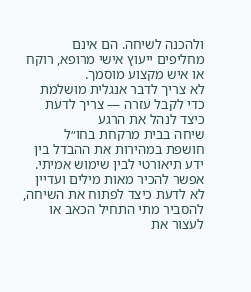ולהכנה לשיחה. הם אינם מחליפים ייעוץ אישי מרופא, רוקח או איש מקצוע מוסמך.
לא צריך לדבר אנגלית מושלמת כדי לקבל עזרה — צריך לדעת כיצד לנהל את הרגע
שיחה בבית מרקחת בחו״ל חושפת במהירות את ההבדל בין ידע תיאורטי לבין שימוש אמיתי. אפשר להכיר מאות מילים ועדיין לא לדעת כיצד לפתוח את השיחה, להסביר מתי התחיל הכאב או לעצור את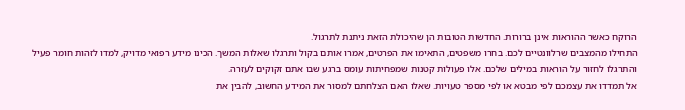הרוקח כאשר ההוראות אינן ברורות. החדשות הטובות הן שהיכולת הזאת ניתנת לתרגול.
התחילו מהמצבים שרלוונטיים לכם. בחרו משפטים, התאימו את הפרטים, אמרו אותם בקול ותרגלו שאלות המשך. הכינו מידע רפואי מדויק, למדו לזהות חומר פעיל והתרגלו לחזור על הוראות במילים שלכם. אלו פעולות קטנות שמפחיתות עומס ברגע שבו אתם זקוקים לעזרה.
אל תמדדו את עצמכם לפי מבטא או לפי מספר טעויות. שאלו האם הצלחתם למסור את המידע החשוב, להבין את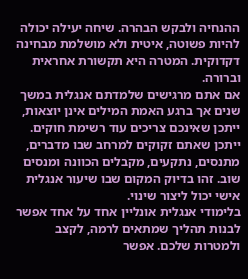ההנחיה ולבקש הבהרה. שיחה יעילה יכולה להיות פשוטה, איטית ולא מושלמת מבחינה דקדוקית. המטרה היא תקשורת אחראית וברורה.
אם אתם מרגישים שלמדתם אנגלית במשך שנים אך ברגע האמת המילים אינן יוצאות, ייתכן שאינכם צריכים עוד רשימת חוקים. ייתכן שאתם זקוקים למרחב שבו מדברים, מתנסים, נתקעים, מקבלים הכוונה ומנסים שוב. זהו בדיוק המקום שבו שיעור אנגלית אישי יכול ליצור שינוי.
בלימודי אנגלית אונליין אחד על אחד אפשר לבנות תהליך שמתאים לרמה, לקצב ולמטרות שלכם. אפשר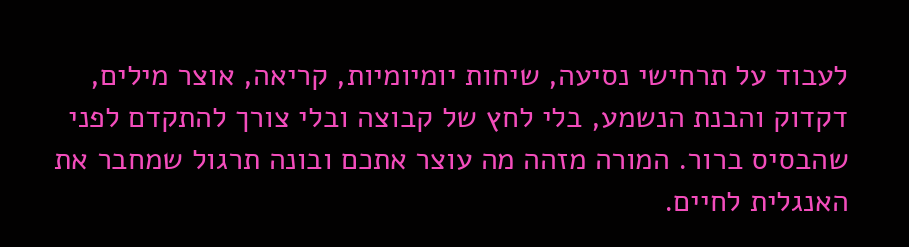לעבוד על תרחישי נסיעה, שיחות יומיומיות, קריאה, אוצר מילים, דקדוק והבנת הנשמע, בלי לחץ של קבוצה ובלי צורך להתקדם לפני שהבסיס ברור. המורה מזהה מה עוצר אתכם ובונה תרגול שמחבר את האנגלית לחיים.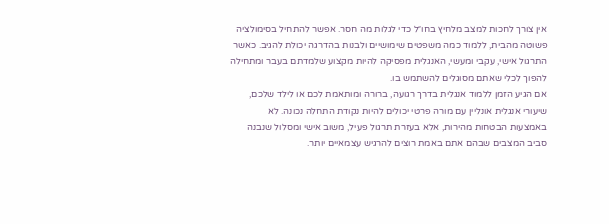אין צורך לחכות למצב מלחיץ בחו״ל כדי לגלות מה חסר. אפשר להתחיל בסימולציה פשוטה מהבית, ללמוד כמה משפטים שימושיים ולבנות בהדרגה יכולת להגיב. כאשר התרגול אישי, עקבי ומעשי, האנגלית מפסיקה להיות מקצוע שלמדתם בעבר ומתחילה להפוך לכלי שאתם מסוגלים להשתמש בו.
אם הגיע הזמן ללמוד אנגלית בדרך רגועה, ברורה ומותאמת לכם או לילד שלכם, שיעורי אנגלית אונליין עם מורה פרטי יכולים להיות נקודת התחלה נכונה. לא באמצעות הבטחות מהירות, אלא בעזרת תרגול פעיל, משוב אישי ומסלול שנבנה סביב המצבים שבהם אתם באמת רוצים להרגיש עצמאיים יותר.